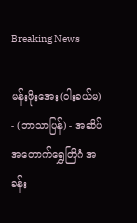Breaking News

မန်းဖိုးအေး(ဝါးခယ်မ) - (ဘာသာပြန်) - အဆိပ်အတောက်ရွှေတြိဂံ အခန်း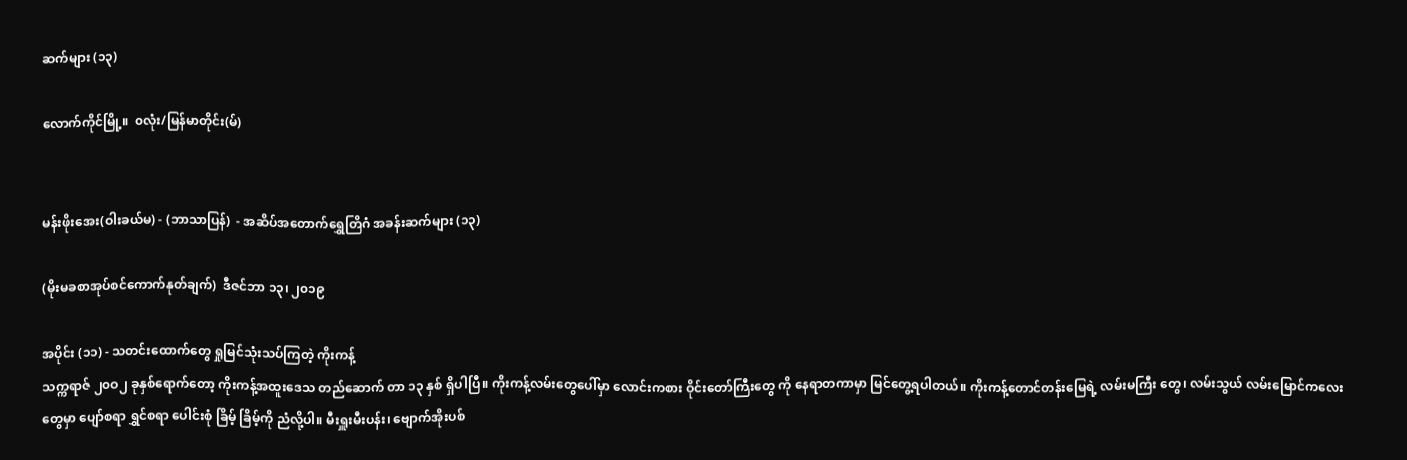ဆက်များ (၁၃)

လောက်ကိုင်မြို့။  ၀လုံး/မြန်မာတိုင်း(မ်)


မန်းဖိုးအေး(ဝါးခယ်မ) - (ဘာသာပြန်)  - အဆိပ်အတောက်ရွှေတြိဂံ အခန်းဆက်များ (၁၃)

(မိုးမခစာအုပ်စင်ကောက်နုတ်ချက်)  ဒီဇင်ဘာ ၁၃၊ ၂၀၁၉

အပိုင်း (၁၁) - သတင်းထောက်တွေ ရှုမြင်သုံးသပ်ကြတဲ့ ကိုးကန့်
သက္ကရာဇ် ၂၀ဝ၂ ခုနှစ်ရောက်တော့ ကိုးကန့်အထူးဒေသ တည်ဆောက် တာ ၁၃ နှစ် ရှိပါပြီ။ ကိုးကန့်လမ်းတွေပေါ်မှာ လောင်းကစား ဝိုင်းတော်ကြီးတွေ ကို နေရာတကာမှာ မြင်တွေ့ရပါတယ်။ ကိုးကန့်တောင်တန်းမြေရဲ့ လမ်းမကြီး တွေ၊ လမ်းသွယ် လမ်းမြောင်ကလေးတွေမှာ ပျော်စရာ ရွှင်စရာ ပေါင်းစုံ ခြိမ့် ခြိမ့်ကို ညံလို့ပါ။ မီးရှူးမီးပန်း၊ ဗျောက်အိုးပစ်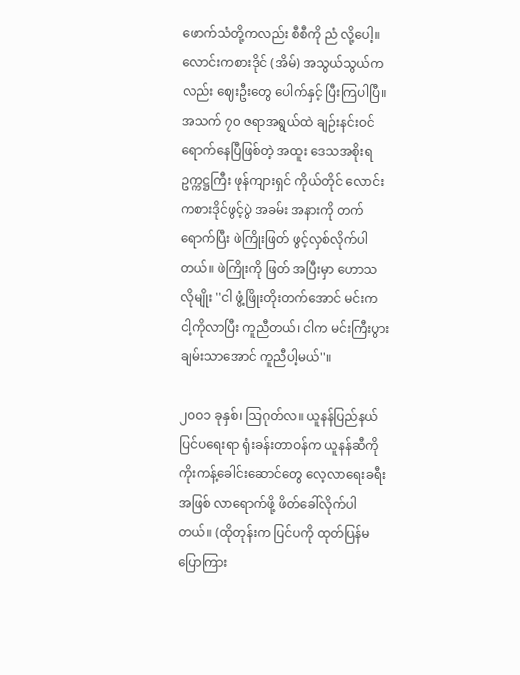ဖောက်သံတို့ကလည်း စီစီကို ညံ လို့ပေါ့။ လောင်းကစားဒိုင် (အိမ်) အသွယ်သွယ်ကလည်း ဈေးဦးတွေ ပေါက်နှင့် ပြီးကြပါပြီ။ အသက် ၇၀ ဇရာအရွယ်ထဲ ချဉ်းနင်းဝင်ရောက်နေပြီဖြစ်တဲ့ အထူး ဒေသအစိုးရ ဥက္ကဋ္ဌကြီး ဖုန်ကျားရှင် ကိုယ်တိုင် လောင်းကစားဒိုင်ဖွင့်ပွဲ အခမ်း အနားကို တက်ရောက်ပြီး ဖဲကြိုးဖြတ် ဖွင့်လှစ်လိုက်ပါတယ်။ ဖဲကြိုးကို ဖြတ် အပြီးမှာ ဟောသလိုမျိုး ''ငါ ဖွံ့ဖြိုးတိုးတက်အောင် မင်းက ငါ့ကိုလာပြီး ကူညီတယ်၊ ငါက မင်းကြီးပွားချမ်းသာအောင် ကူညီပါ့မယ်''။

၂၀ဝ၁ ခုနှစ်၊ သြဂုတ်လ။ ယူနန်ပြည်နယ် ပြင်ပရေးရာ ရုံးခန်းတာဝန်က ယူနန်ဆီကို ကိုးကန့်ခေါင်းဆောင်တွေ လေ့လာရေးခရီးအဖြစ် လာရောက်ဖို့ ဖိတ်ခေါ်လိုက်ပါတယ်။ (ထိုတုန်းက ပြင်ပကို ထုတ်ပြန်မပြောကြား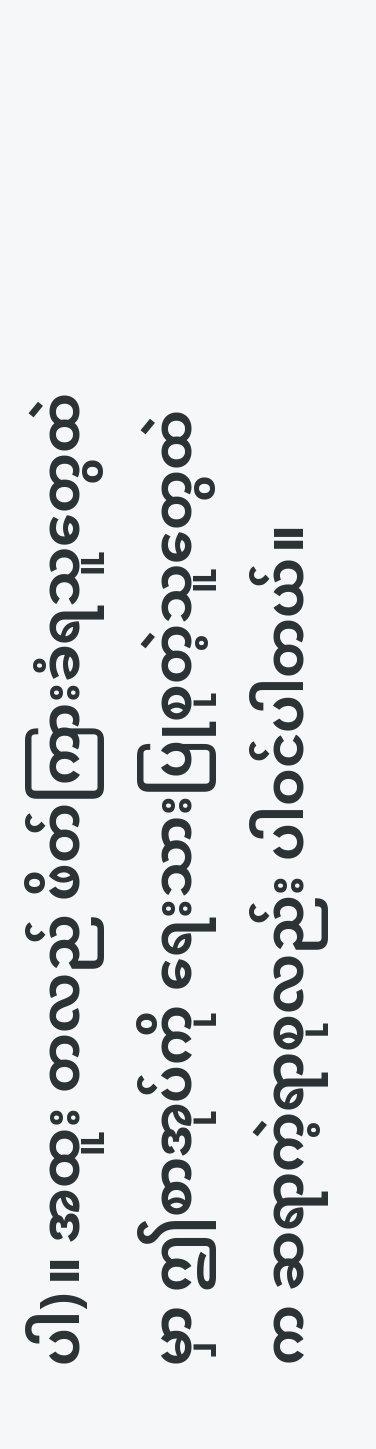ပါ)။ အထူး တလည် ဖိတ်ကြားခံရသူတွေထဲမှာ ဤစာအုပ်ကို ရေးသားပြုစုတဲ့သူတွေထဲက ဆရာကဲ့ရာစုလည်း ပါဝင်ပါတယ်။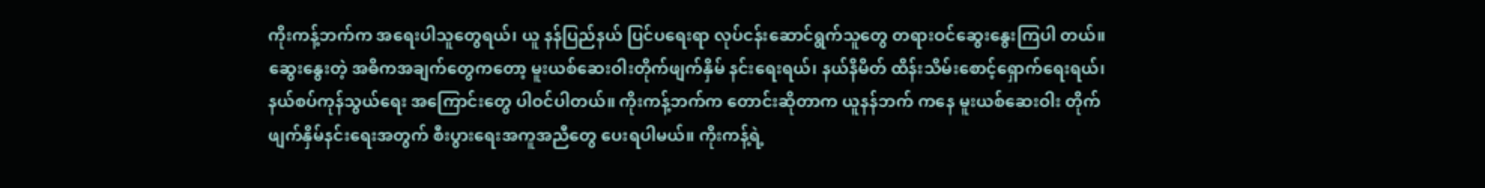ကိုးကန့်ဘက်က အရေးပါသူတွေရယ်၊ ယူ နန်ပြည်နယ် ပြင်ပရေးရာ လုပ်ငန်းဆောင်ရွက်သူတွေ တရားဝင်ဆွေးနွေးကြပါ တယ်။ ဆွေးနွေးတဲ့ အဓိကအချက်တွေကတော့ မူးယစ်ဆေးဝါးတိုက်ဖျက်နှိမ် နင်းရေးရယ်၊ နယ်နိမိတ် ထိန်းသိမ်းစောင့်ရှောက်ရေးရယ်၊ နယ်စပ်ကုန်သွယ်ရေး အကြောင်းတွေ ပါဝင်ပါတယ်။ ကိုးကန့်ဘက်က တောင်းဆိုတာက ယူနန်ဘက် ကနေ မူးယစ်ဆေးဝါး တိုက်ဖျက်နှိမ်နင်းရေးအတွက် စီးပွားရေးအကူအညီတွေ ပေးရပါမယ်။ ကိုးကန့်ရဲ့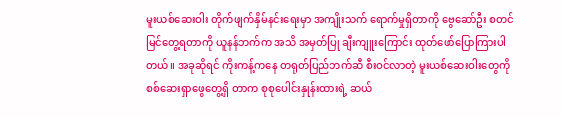မူးယစ်ဆေးဝါး တိုက်ဖျက်နှိမ်နင်းရေးမှာ အကျိုးသက် ရောက်မှုရှိတာကို ဗွေဆော်ဦး စတင်မြင်တွေ့ရတာကို ယူနန်ဘက်က အသိ အမှတ်ပြု ချီးကျူးကြောင်း ထုတ်ဖော်ပြောကြားပါတယ်။ အခုဆိုရင် ကိုးကန့်ကနေ တရုတ်ပြည်ဘက်ဆီ စီးဝင်လာတဲ့ မူးယစ်ဆေးဝါးတွေကို စစ်ဆေးရှာဖွေတွေ့ရှိ တာက စုစုပေါင်းနှုန်းထားရဲ့ ဆယ်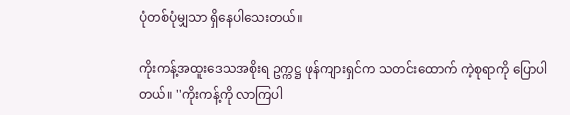ပုံတစ်ပုံမျှသာ ရှိနေပါသေးတယ်။

ကိုးကန့်အထူးဒေသအစိုးရ ဥက္ကဋ္ဌ ဖုန်ကျားရှင်က သတင်းထောက် ကဲ့စုရာကို ပြောပါတယ်။ ''ကိုးကန့်ကို လာကြပါ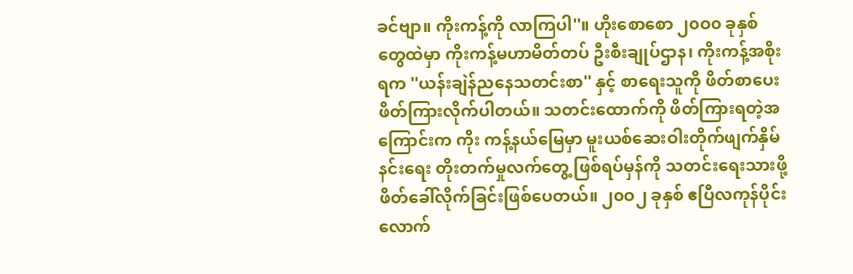ခင်ဗျာ။ ကိုးကန့်ကို လာကြပါ''။ ဟိုးစောစော ၂၀ဝ၀ ခုနှစ်တွေထဲမှာ ကိုးကန့်မဟာမိတ်တပ် ဦးစီးချုပ်ဌာန၊ ကိုးကန့်အစိုးရက ''ယန်းချဲန်ညနေသတင်းစာ'' နှင့် စာရေးသူကို ဖိတ်စာပေး ဖိတ်ကြားလိုက်ပါတယ်။ သတင်းထောက်ကို ဖိတ်ကြားရတဲ့အကြောင်းက ကိုး ကန့်နယ်မြေမှာ မူးယစ်ဆေးဝါးတိုက်ဖျက်နှိမ်နင်းရေး တိုးတက်မှုလက်တွေ့ ဖြစ်ရပ်မှန်ကို သတင်းရေးသားဖို့ ဖိတ်ခေါ်လိုက်ခြင်းဖြစ်ပေတယ်။ ၂၀ဝ၂ ခုနှစ် ဧပြီလကုန်ပိုင်းလောက်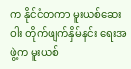က နိုင်ငံတကာ မူးယစ်ဆေးဝါး တိုက်ဖျက်နှိမ်နင်း ရေးအဖွဲ့က မူးယစ်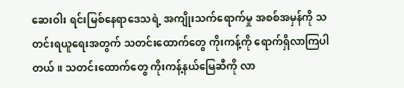ဆေးဝါး ရင်းမြစ်နေရာဒေသရဲ့ အကျိုးသက်ရောက်မှု အစစ်အမှန်ကို သတင်းရယူရေးအတွက် သတင်းထောက်တွေ ကိုးကန့်ကို ရောက်ရှိလာကြပါတယ်။ သတင်းထောက်တွေ ကိုးကန့်နယ်မြေဆီကို လာ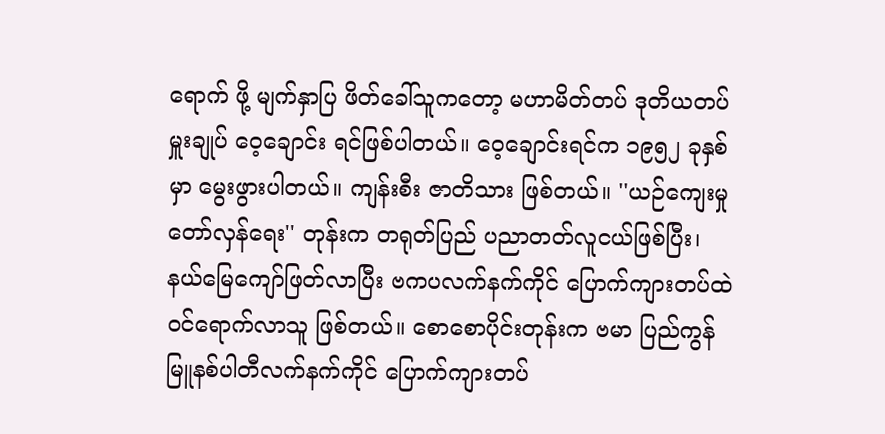ရောက် ဖို့ မျက်နှာပြ ဖိတ်ခေါ်သူကတော့ မဟာမိတ်တပ် ဒုတိယတပ်မှူးချုပ် ဝေ့ချောင်း ရင်ဖြစ်ပါတယ်။ ဝေ့ချောင်းရင်က ၁၉၅၂ ခုနှစ်မှာ မွေးဖွားပါတယ်။ ကျန်းစီး ဇာတိသား ဖြစ်တယ်။ ''ယဉ်ကျေးမှု တော်လှန်ရေး'' တုန်းက တရုတ်ပြည် ပညာတတ်လူငယ်ဖြစ်ပြီး၊ နယ်မြေကျော်ဖြတ်လာပြီး ဗကပလက်နက်ကိုင် ပြောက်ကျားတပ်ထဲ ဝင်ရောက်လာသူ ဖြစ်တယ်။ စောစောပိုင်းတုန်းက ဗမာ ပြည်ကွန်မြူနစ်ပါတီလက်နက်ကိုင် ပြောက်ကျားတပ်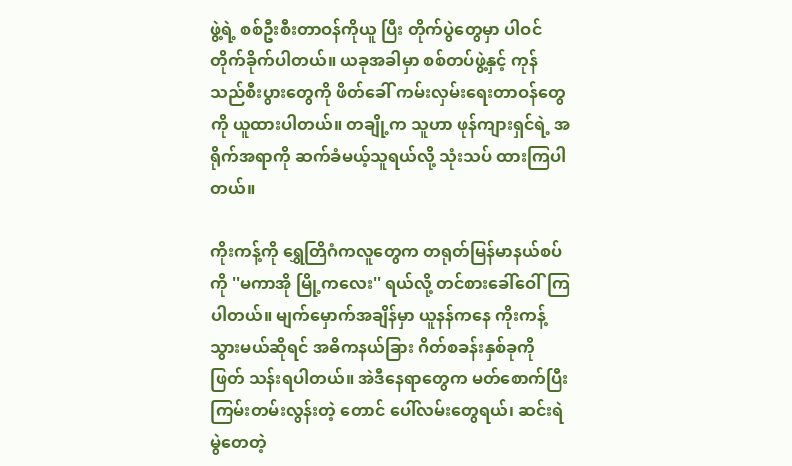ဖွဲ့ရဲ့ စစ်ဦးစီးတာဝန်ကိုယူ ပြီး တိုက်ပွဲတွေမှာ ပါဝင်တိုက်ခိုက်ပါတယ်။ ယခုအခါမှာ စစ်တပ်ဖွဲ့နှင့် ကုန် သည်စီးပွားတွေကို ဖိတ်ခေါ် ကမ်းလှမ်းရေးတာဝန်တွေကို ယူထားပါတယ်။ တချို့က သူဟာ ဖုန်ကျားရှင်ရဲ့ အရိုက်အရာကို ဆက်ခံမယ့်သူရယ်လို့ သုံးသပ် ထားကြပါတယ်။

ကိုးကန့်ကို ရွှေတြိဂံကလူတွေက တရုတ်မြန်မာနယ်စပ်ကို ''မကာအို မြို့ကလေး'' ရယ်လို့ တင်စားခေါ်ဝေါ်ကြပါတယ်။ မျက်မှောက်အချိန်မှာ ယူနန်ကနေ ကိုးကန့်သွားမယ်ဆိုရင် အဓိကနယ်ခြား ဂိတ်စခန်းနှစ်ခုကို ဖြတ် သန်းရပါတယ်။ အဲဒီနေရာတွေက မတ်စောက်ပြီး ကြမ်းတမ်းလွန်းတဲ့ တောင် ပေါ်လမ်းတွေရယ်၊ ဆင်းရဲမွဲတေတဲ့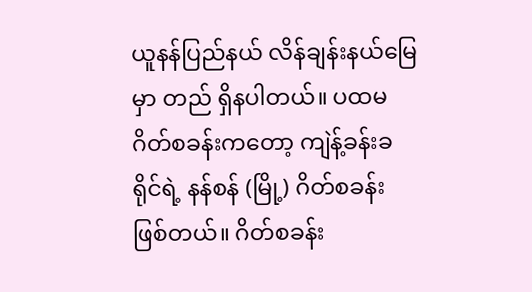ယူနန်ပြည်နယ် လိန်ချန်းနယ်မြေမှာ တည် ရှိနပါတယ်။ ပထမဂိတ်စခန်းကတော့ ကျဲန့်ခန်းခရိုင်ရဲ့ နန်စန် (မြို့) ဂိတ်စခန်း ဖြစ်တယ်။ ဂိတ်စခန်း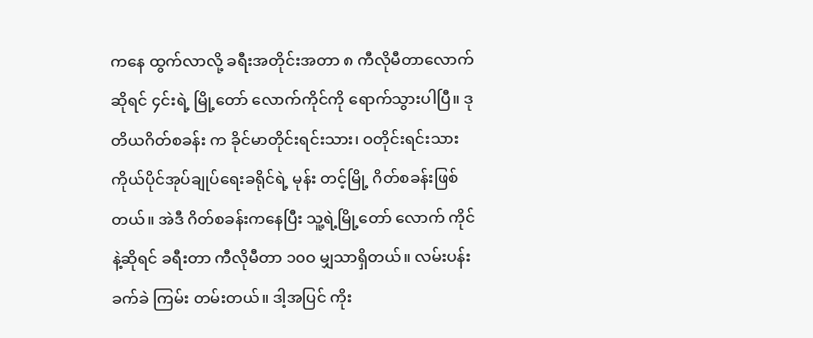ကနေ ထွက်လာလို့ ခရီးအတိုင်းအတာ ၈ ကီလိုမီတာလောက် ဆိုရင် ၄င်းရဲ့ မြို့တော် လောက်ကိုင်ကို ရောက်သွားပါပြီ။ ဒုတိယဂိတ်စခန်း က ခိုင်မာတိုင်းရင်းသား၊ ဝတိုင်းရင်းသား ကိုယ်ပိုင်အုပ်ချုပ်ရေးခရိုင်ရဲ့ မုန်း တင့်မြို့ ဂိတ်စခန်းဖြစ်တယ်။ အဲဒီ ဂိတ်စခန်းကနေပြီး သူ့ရဲ့မြို့တော် လောက် ကိုင်နဲ့ဆိုရင် ခရီးတာ ကီလိုမီတာ ၁၀ဝ မျှသာရှိတယ်။ လမ်းပန်းခက်ခဲ ကြမ်း တမ်းတယ်။ ဒါ့အပြင် ကိုး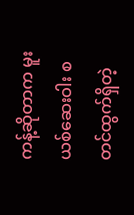ကန့်ဆိုတာက မူးယစ်ဆေးဝါး စတင်ထွက်ရှိတဲ့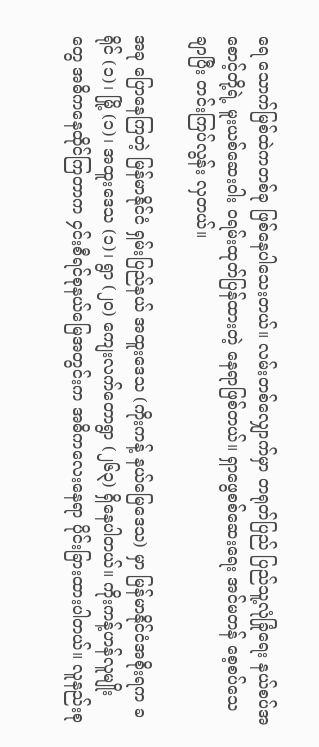ရေ သောက်မြစ်ထဲကတစ်ခု ဖြစ်နေပါသေးတယ်။ လမ်းတစ်လျှောက်မှာ တရုတ်ပြည် ပြည်သူ့လုံခြုံရေး နယ်စပ်အစောင့်တို့ရဲ့ မူးယစ်ဆေးဝါး ဝရမ်းထုတ်ပြန်ထားတဲ့ နေရာဖြစ်တယ်။ ရှာဖွေစစ်ဆေးရေး အင်မတန် စေ့စပ်သေချာပြီး တင်းကြပ်လွန်း လှတယ်။

အခု ပြောနေကြတဲ့ မြန်မာနိုင်ငံ ရှမ်းပြည်နယ် အထူးဒေသ (ကိုးကန့် နယ်မြေဒေသ) မှာ မြန်မာနိုင်ငံအစိုးရက ခရိုင် (၁)၊ မြို့ (၁)၊ အထူးဒေသ (၁)၊ ရွာ (၂၀) ကျေးလက်တောရွာ (၂၆၃) ရှိနေပါတယ်။ ကိုးကန့်ဟန်လူမျိုး တွေ အဓိကနေထိုင်ကြတာက ၄င်းစီရင်စုနယ်မြေအတွင်းက အဓိကလေးနေရာ ပိုင်းခြားထားပါတယ်။ လူနည်းစု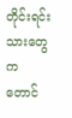တိုင်းရင်းသားတွေက တောင်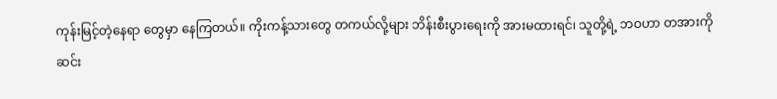ကုန်းမြင့်တဲ့နေရာ တွေမှာ နေကြတယ်။ ကိုးကန့်သားတွေ တကယ်လို့များ ဘိန်းစီးပွားရေးကို အားမထားရင်၊ သူတို့ရဲ့ ဘဝဟာ တအားကို ဆင်း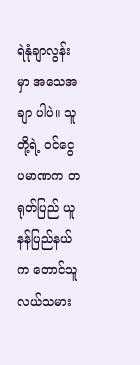ရဲနုံချာလွန်းမှာ အသေအချာ ပါပဲ။ သူတို့ရဲ့ ဝင်ငွေပမာဏက တရုတ်ပြည် ယူနန်ပြည်နယ်က တောင်သူ လယ်သမား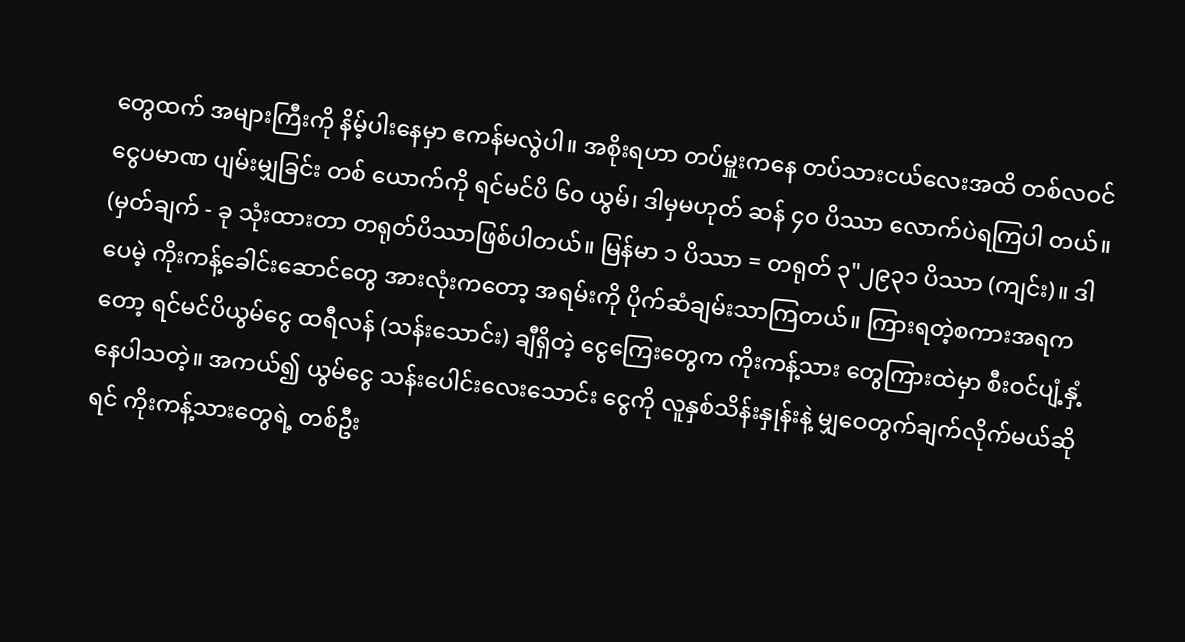တွေထက် အများကြီးကို နိမ့်ပါးနေမှာ ဧကန်မလွဲပါ။ အစိုးရဟာ တပ်မှူးကနေ တပ်သားငယ်လေးအထိ တစ်လဝင်ငွေပမာဏ ပျမ်းမျှခြင်း တစ် ယောက်ကို ရင်မင်ပိ ၆၀ ယွမ်၊ ဒါမှမဟုတ် ဆန် ၄၀ ပိဿာ လောက်ပဲရကြပါ တယ်။ (မှတ်ချက် - ခု သုံးထားတာ တရုတ်ပိဿာဖြစ်ပါတယ်။ မြန်မာ ၁ ပိဿာ = တရုတ် ၃"၂၉၃၁ ပိဿာ (ကျင်း)။ ဒါပေမဲ့ ကိုးကန့်ခေါင်းဆောင်တွေ အားလုံးကတော့ အရမ်းကို ပိုက်ဆံချမ်းသာကြတယ်။ ကြားရတဲ့စကားအရကတော့ ရင်မင်ပိယွမ်ငွေ ထရီလန် (သန်းသောင်း) ချီရှိတဲ့ ငွေကြေးတွေက ကိုးကန့်သား တွေကြားထဲမှာ စီးဝင်ပျံ့နှံ့နေပါသတဲ့။ အကယ်၍ ယွမ်ငွေ သန်းပေါင်းလေးသောင်း ငွေကို လူနှစ်သိန်းနှုန်းနဲ့ မျှဝေတွက်ချက်လိုက်မယ်ဆိုရင် ကိုးကန့်သားတွေရဲ့ တစ်ဦး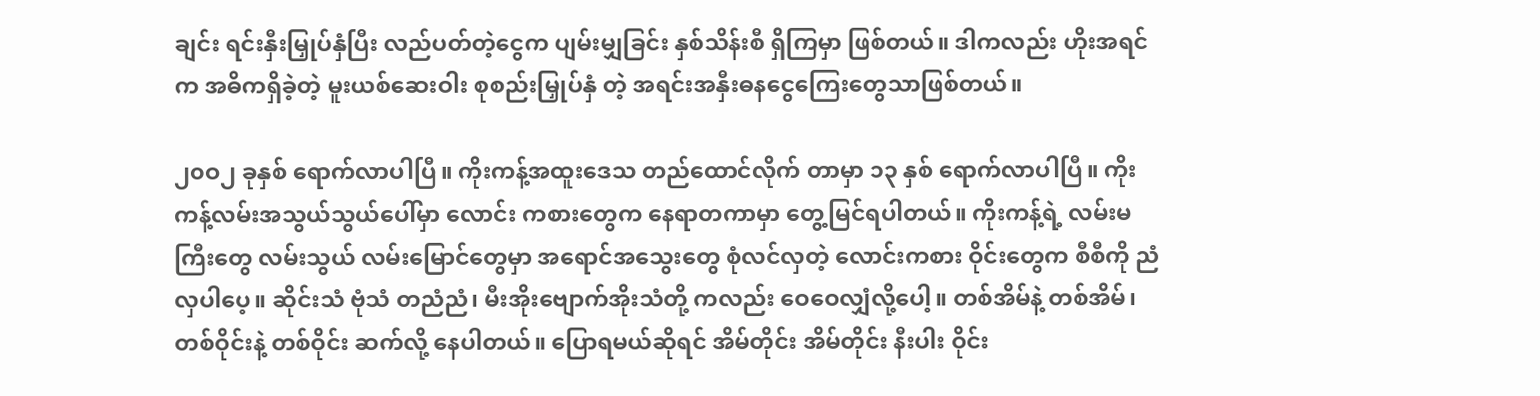ချင်း ရင်းနှီးမြှုပ်နှံပြီး လည်ပတ်တဲ့ငွေက ပျမ်းမျှခြင်း နှစ်သိန်းစီ ရှိကြမှာ ဖြစ်တယ်။ ဒါကလည်း ဟိုးအရင်က အဓိကရှိခဲ့တဲ့ မူးယစ်ဆေးဝါး စုစည်းမြှုပ်နှံ တဲ့ အရင်းအနှီးဓနငွေကြေးတွေသာဖြစ်တယ်။

၂၀ဝ၂ ခုနှစ် ရောက်လာပါပြီ။ ကိုးကန့်အထူးဒေသ တည်ထောင်လိုက် တာမှာ ၁၃ နှစ် ရောက်လာပါပြီ။ ကိုးကန့်လမ်းအသွယ်သွယ်ပေါ်မှာ လောင်း ကစားတွေက နေရာတကာမှာ တွေ့မြင်ရပါတယ်။ ကိုးကန့်ရဲ့ လမ်းမကြီးတွေ လမ်းသွယ် လမ်းမြောင်တွေမှာ အရောင်အသွေးတွေ စုံလင်လှတဲ့ လောင်းကစား ဝိုင်းတွေက စီစီကို ညံလှပါပေ့။ ဆိုင်းသံ ဗုံသံ တညံညံ၊ မီးအိုးဗျောက်အိုးသံတို့ ကလည်း ဝေဝေလျှံလို့ပေါ့။ တစ်အိမ်နဲ့ တစ်အိမ်၊ တစ်ဝိုင်းနဲ့ တစ်ဝိုင်း ဆက်လို့ နေပါတယ်။ ပြောရမယ်ဆိုရင် အိမ်တိုင်း အိမ်တိုင်း နီးပါး ဝိုင်း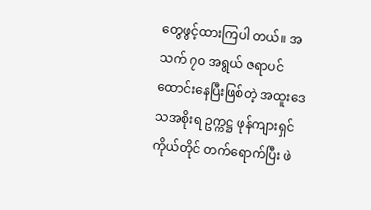တွေဖွင့်ထားကြပါ တယ်။ အသက် ၇၀ အရွယ် ဇရာပင် ထောင်းနေပြီးဖြစ်တဲ့ အထူးဒေသအစိုးရ ဥက္ကဋ္ဌ ဖုန်ကျားရှင်ကိုယ်တိုင် တက်ရောက်ပြီး ဖဲ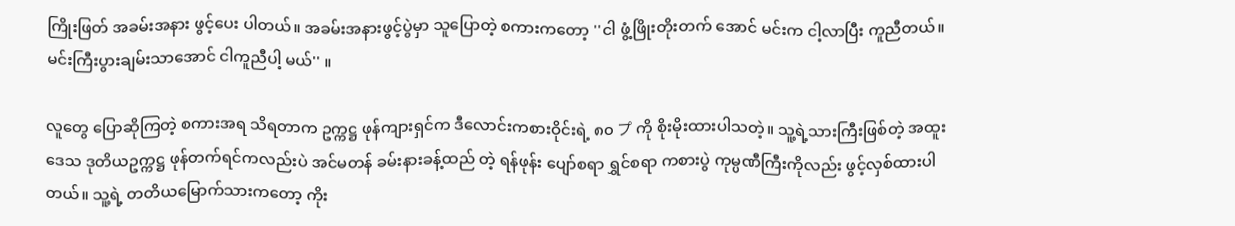ကြိုးဖြတ် အခမ်းအနား ဖွင့်ပေး ပါတယ်။ အခမ်းအနားဖွင့်ပွဲမှာ သူပြောတဲ့ စကားကတော့ ''ငါ ဖွံ့ဖြိုးတိုးတက် အောင် မင်းက ငါ့လာပြီး ကူညီတယ်။ မင်းကြီးပွားချမ်းသာအောင် ငါကူညီပါ့ မယ်'' ။

လူတွေ ပြောဆိုကြတဲ့ စကားအရ သိရတာက ဥက္ကဋ္ဌ ဖုန်ကျားရှင်က ဒီလောင်းကစားဝိုင်းရဲ့ ၈၀ プ ကို စိုးမိုးထားပါသတဲ့။ သူ့ရဲ့သားကြီးဖြစ်တဲ့ အထူးဒေသ ဒုတိယဥက္ကဋ္ဌ ဖုန်တက်ရင်ကလည်းပဲ အင်မတန် ခမ်းနားခန့်ထည် တဲ့ ရန်ဖုန်း ပျော်စရာ ရွှင်စရာ ကစားပွဲ ကုမ္ပဏီကြီးကိုလည်း ဖွင့်လှစ်ထားပါ တယ်။ သူ့ရဲ့ တတိယမြောက်သားကတော့ ကိုး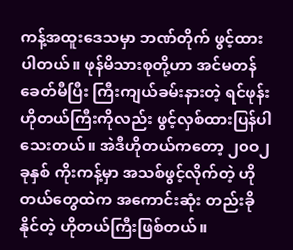ကန့်အထူးဒေသမှာ ဘဏ်တိုက် ဖွင့်ထားပါတယ်။ ဖုန်မိသားစုတို့ဟာ အင်မတန်ခေတ်မီပြီး ကြီးကျယ်ခမ်းနားတဲ့ ရင်ဖုန်းဟိုတယ်ကြီးကိုလည်း ဖွင့်လှစ်ထားပြန်ပါသေးတယ်။ အဲဒီဟိုတယ်ကတော့ ၂၀ဝ၂ ခုနှစ် ကိုးကန့်မှာ အသစ်ဖွင့်လိုက်တဲ့ ဟိုတယ်တွေထဲက အကောင်းဆုံး တည်းခိုနိုင်တဲ့ ဟိုတယ်ကြီးဖြစ်တယ်။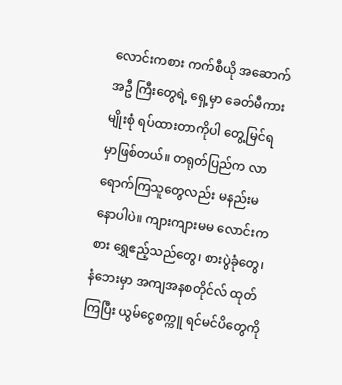လောင်းကစား ကက်စီယို အဆောက်အဦ ကြီးတွေရဲ့ ရှေ့မှာ ခေတ်မီကားမျိုးစုံ ရပ်ထားတာကိုပါ တွေ့မြင်ရမှာဖြစ်တယ်။ တရုတ်ပြည်က လာရောက်ကြသူတွေလည်း မနည်းမနောပါပဲ။ ကျားကျားမမ လောင်းကစား ရွှေဧည့်သည်တွေ၊ စားပွဲခုံတွေ၊ နံဘေးမှာ အကျအနစတိုင်လ် ထုတ်ကြပြီး ယွမ်ငွေစက္ကူ ရင်မင်ပိတွေကို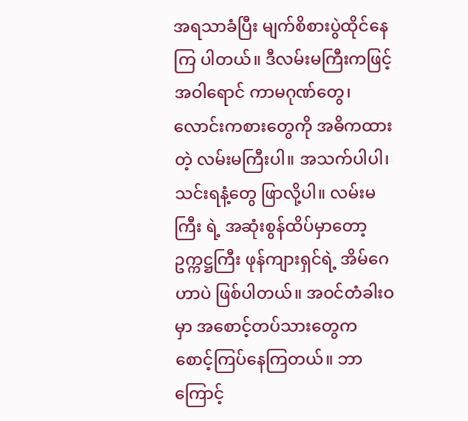အရသာခံပြီး မျက်စိစားပွဲထိုင်နေကြ ပါတယ်။ ဒီလမ်းမကြီးကဖြင့် အဝါရောင် ကာမဂုဏ်တွေ၊ လောင်းကစားတွေကို အဓိကထားတဲ့ လမ်းမကြီးပါ။ အသက်ပါပါ၊ သင်းရနံ့တွေ ဖြာလို့ပါ။ လမ်းမကြီး ရဲ့ အဆုံးစွန်ထိပ်မှာတော့ ဥက္ကဋ္ဌကြီး ဖုန်ကျားရှင်ရဲ့ အိမ်ဂေဟာပဲ ဖြစ်ပါတယ်။ အဝင်တံခါးဝမှာ အစောင့်တပ်သားတွေက စောင့်ကြပ်နေကြတယ်။ ဘာကြောင့်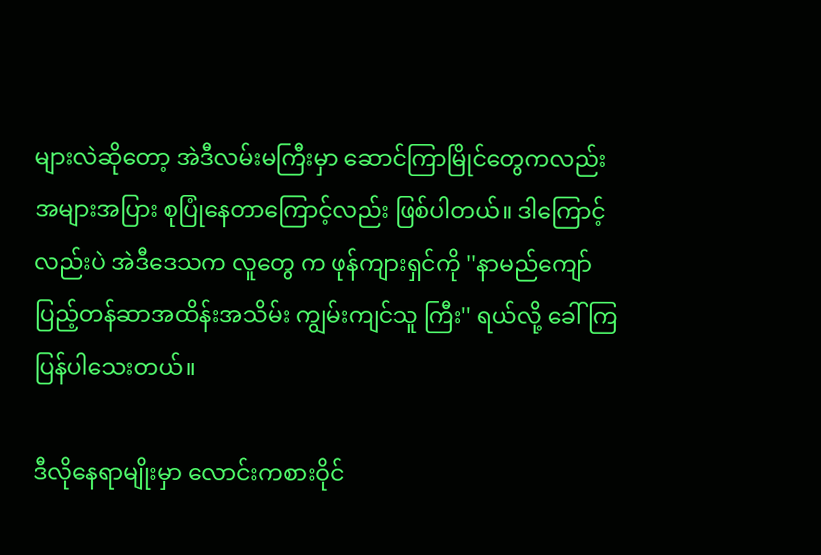များလဲဆိုတော့ အဲဒီလမ်းမကြီးမှာ ဆောင်ကြာမြိုင်တွေကလည်း အများအပြား စုပြုံနေတာကြောင့်လည်း ဖြစ်ပါတယ်။ ဒါကြောင့်လည်းပဲ အဲဒီဒေသက လူတွေ က ဖုန်ကျားရှင်ကို ''နာမည်ကျော် ပြည့်တန်ဆာအထိန်းအသိမ်း ကျွမ်းကျင်သူ ကြီး'' ရယ်လို့ ခေါ်ကြပြန်ပါသေးတယ်။

ဒီလိုနေရာမျိုးမှာ လောင်းကစားဝိုင်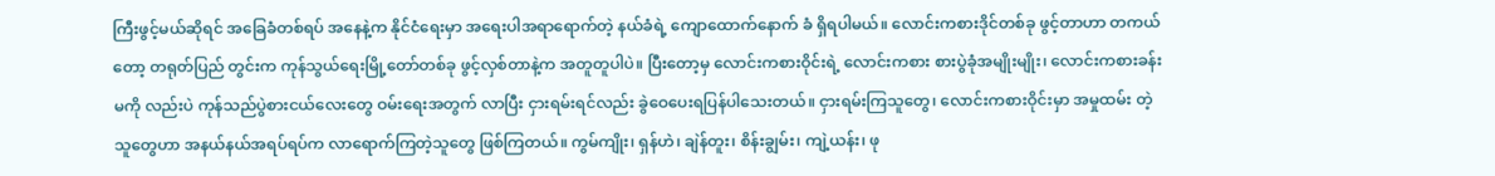ကြီးဖွင့်မယ်ဆိုရင် အခြေခံတစ်ရပ် အနေနဲ့က နိုင်ငံရေးမှာ အရေးပါအရာရောက်တဲ့ နယ်ခံရဲ့ ကျောထောက်နောက် ခံ ရှိရပါမယ်။ လောင်းကစားဒိုင်တစ်ခု ဖွင့်တာဟာ တကယ်တော့ တရုတ်ပြည် တွင်းက ကုန်သွယ်ရေးမြို့တော်တစ်ခု ဖွင့်လှစ်တာနဲ့က အတူတူပါပဲ။ ပြီးတော့မှ လောင်းကစားဝိုင်းရဲ့ လောင်းကစား စားပွဲခုံအမျိုးမျိုး၊ လောင်းကစားခန်းမကို လည်းပဲ ကုန်သည်ပွဲစားငယ်လေးတွေ ဝမ်းရေးအတွက် လာပြီး ငှားရမ်းရင်လည်း ခွဲဝေပေးရပြန်ပါသေးတယ်။ ငှားရမ်းကြသူတွေ၊ လောင်းကစားဝိုင်းမှာ အမှုထမ်း တဲ့ သူတွေဟာ အနယ်နယ်အရပ်ရပ်က လာရောက်ကြတဲ့သူတွေ ဖြစ်ကြတယ်။ ကွမ်ကျိုး၊ ရှန်ဟဲ၊ ချဲန်တူး၊ စိန်းချွမ်း၊ ကျဲ့ယန်း၊ ဖု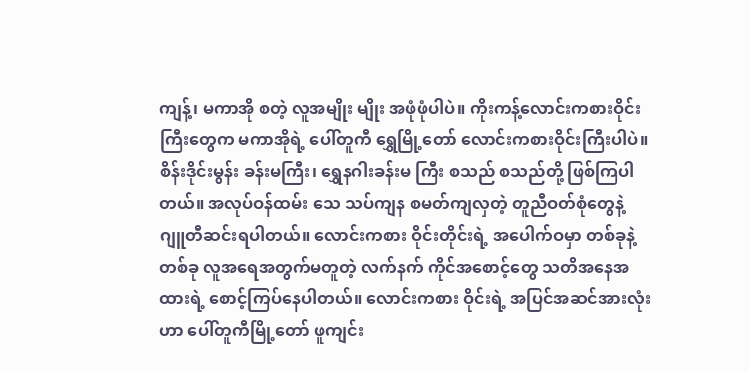ကျန့်၊ မကာအို စတဲ့ လူအမျိုး မျိုး အဖုံဖုံပါပဲ။ ကိုးကန့်လောင်းကစားဝိုင်းကြီးတွေက မကာအိုရဲ့ ပေါ်တူကီ ရွှေမြို့တော် လောင်းကစားဝိုင်းကြီးပါပဲ။ စိန်းဒိုင်းမွန်း ခန်းမကြီး၊ ရွှေနဂါးခန်းမ ကြီး စသည် စသည်တို့ ဖြစ်ကြပါတယ်။ အလုပ်ဝန်ထမ်း သေ သပ်ကျန စမတ်ကျလှတဲ့ တူညီဝတ်စုံတွေနဲ့ ဂျူတီဆင်းရပါတယ်။ လောင်းကစား ဝိုင်းတိုင်းရဲ့ အပေါက်ဝမှာ တစ်ခုနဲ့တစ်ခု လူအရေအတွက်မတူတဲ့ လက်နက် ကိုင်အစောင့်တွေ သတိအနေအထားရဲ့ စောင့်ကြပ်နေပါတယ်။ လောင်းကစား ဝိုင်းရဲ့ အပြင်အဆင်အားလုံးဟာ ပေါ်တူကီမြို့တော် ဖူကျင်း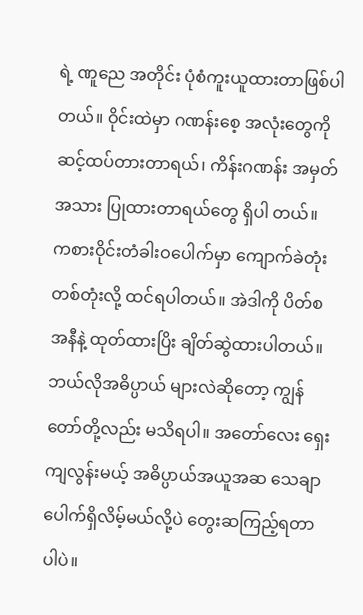ရဲ့ ဏူညေ အတိုင်း ပုံစံကူးယူထားတာဖြစ်ပါတယ်။ ဝိုင်းထဲမှာ ဂဏန်းစေ့ အလုံးတွေကို ဆင့်ထပ်တားတာရယ်၊ ကိန်းဂဏန်း အမှတ်အသား ပြုထားတာရယ်တွေ ရှိပါ တယ်။ ကစားဝိုင်းတံခါးဝပေါက်မှာ ကျောက်ခဲတုံးတစ်တုံးလို့ ထင်ရပါတယ်။ အဲဒါကို ပိတ်စအနီနဲ့ ထုတ်ထားပြိး ချိတ်ဆွဲထားပါတယ်။ ဘယ်လိုအဓိပ္ပာယ် များလဲဆိုတော့ ကျွန်တော်တို့လည်း မသိရပါ။ အတော်လေး ရှေးကျလွန်းမယ့် အဓိပ္ပာယ်အယူအဆ သေချာပေါက်ရှိလိမ့်မယ်လို့ပဲ တွေးဆကြည့်ရတာပါပဲ။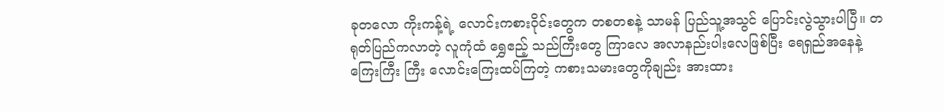ခုတလော ကိုးကန့်ရဲ့ လောင်းကစားဝိုင်းတွေက တစတစနဲ့ သာမန် ပြည်သူ့အသွင် ပြောင်းလွဲသွားပါပြီ။ တရုတ်ပြည်ကလာတဲ့ လူကုံထံ ရွှေဧည့် သည်ကြီးတွေ ကြာလေ အလာနည်းပါးလေဖြစ်ပြီး ရေရှည်အနေနဲ့ ကြေးကြီး ကြီး လောင်းကြေးထပ်ကြတဲ့ ကစားသမားတွေကိုချည်း အားထား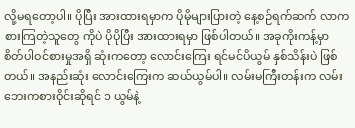လို့မရတော့ပါ။ ပိုပြီး အားထားရမှာက ပိုမိုများပြားတဲ့ နေ့စဉ်ရက်ဆက် လာကစားကြတဲ့သူတွေ ကိုပဲ ပိုပိုပြီး အားထားရမှာ ဖြစ်ပါတယ်။ အခုကိုးကန့်မှာ စိတ်ပါဝင်စားမှုအရှိ ဆုံးကတော့ လောင်းကြေး ရင်မင်ပိယွမ် နှစ်သိန်းပဲ ဖြစ်တယ်။ အနည်းဆုံး လောင်းကြေးက ဆယ်ယွမ်ပါ။ လမ်းမကြီးတန်းက လမ်းဘေးကစားဝိုင်းဆိုရင် ၁ ယွမ်နဲ့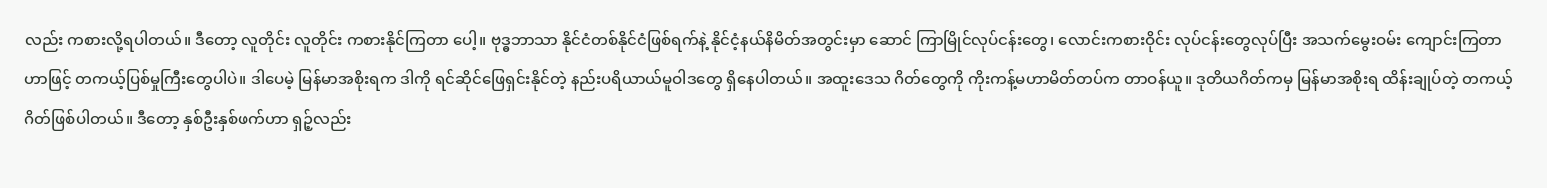လည်း ကစားလို့ရပါတယ်။ ဒီတော့ လူတိုင်း လူတိုင်း ကစားနိုင်ကြတာ ပေါ့။ ဗုဒ္ဓဘာသာ နိုင်ငံတစ်နိုင်ငံဖြစ်ရက်နဲ့ နိုင်ငံ့နယ်နိမိတ်အတွင်းမှာ ဆောင် ကြာမြိုင်လုပ်ငန်းတွေ၊ လောင်းကစားဝိုင်း လုပ်ငန်းတွေလုပ်ပြီး အသက်မွေးဝမ်း ကျောင်းကြတာဟာဖြင့် တကယ့်ပြစ်မှုကြီးတွေပါပဲ။ ဒါပေမဲ့ မြန်မာအစိုးရက ဒါကို ရင်ဆိုင်ဖြေရှင်းနိုင်တဲ့ နည်းပရိယာယ်မူဝါဒတွေ ရှိနေပါတယ်။ အထူးဒေသ ဂိတ်တွေကို ကိုးကန့်မဟာမိတ်တပ်က တာဝန်ယူ။ ဒုတိယဂိတ်ကမှ မြန်မာအစိုးရ ထိန်းချုပ်တဲ့ တကယ့်ဂိတ်ဖြစ်ပါတယ်။ ဒီတော့ နှစ်ဦးနှစ်ဖက်ဟာ ရှဉ့်လည်း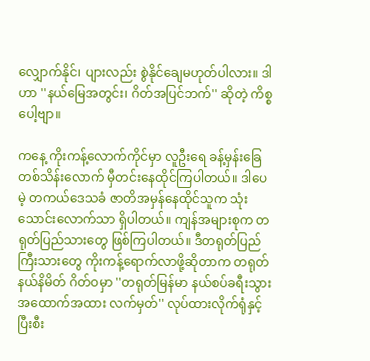လျှောက်နိုင်၊ ပျားလည်း စွဲနိုင်ချေမဟုတ်ပါလား။ ဒါဟာ ''နယ်မြေအတွင်း၊ ဂိတ်အပြင်ဘက်'' ဆိုတဲ့ ကိစ္စပေါ့ဗျာ။

ကနေ့ ကိုးကန့်လောက်ကိုင်မှာ လူဦးရေ ခန့်မှန်းခြေ တစ်သိန်းလောက် မှီတင်းနေထိုင်ကြပါတယ်။ ဒါပေမဲ့ တကယ်ဒေသခံ ဇာတိအမှန်နေထိုင်သူက သုံးသောင်းလောက်သာ ရှိပါတယ်။ ကျန်အများစုက တရုတ်ပြည်သားတွေ ဖြစ်ကြပါတယ်။ ဒီတရုတ်ပြည်ကြီးသားတွေ ကိုးကန့်ရောက်လာဖို့ဆိုတာက တရုတ်နယ်နိမိတ် ဂိတ်ဝမှာ ''တရုတ်မြန်မာ နယ်စပ်ခရီးသွား အထောက်အထား လက်မှတ်'' လုပ်ထားလိုက်ရုံနှင့် ပြီးစီး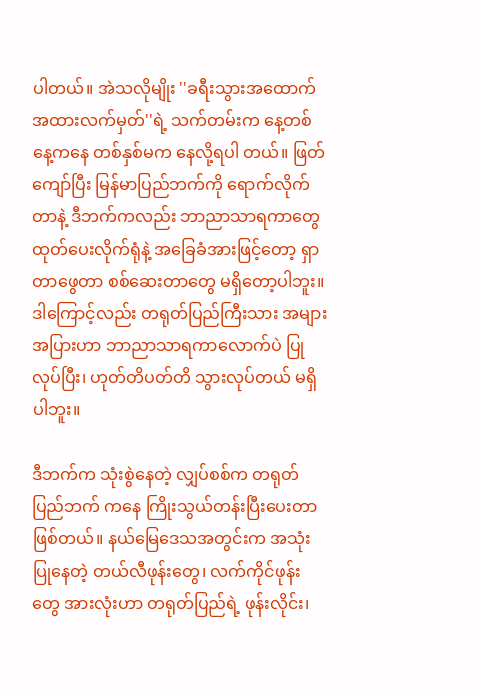ပါတယ်။ အဲသလိုမျိုး ''ခရီးသွားအထောက် အထားလက်မှတ်''ရဲ့ သက်တမ်းက နေ့တစ်နေ့ကနေ တစ်နှစ်မက နေလို့ရပါ တယ်။ ဖြတ်ကျော်ပြီး မြန်မာပြည်ဘက်ကို ရောက်လိုက်တာနဲ့ ဒီဘက်ကလည်း ဘာညာသာရကာတွေ ထုတ်ပေးလိုက်ရုံနဲ့ အခြေခံအားဖြင့်တော့ ရှာတာဖွေတာ စစ်ဆေးတာတွေ မရှိတော့ပါဘူး။ ဒါကြောင့်လည်း တရုတ်ပြည်ကြီးသား အများအပြားဟာ ဘာညာသာရကာလောက်ပဲ ပြုလုပ်ပြီး၊ ဟုတ်တိပတ်တိ သွားလုပ်တယ် မရှိပါဘူး။

ဒီဘက်က သုံးစွဲနေတဲ့ လျှပ်စစ်က တရုတ်ပြည်ဘက် ကနေ ကြိုးသွယ်တန်းပြီးပေးတာ ဖြစ်တယ်။ နယ်မြေဒေသအတွင်းက အသုံး ပြုနေတဲ့ တယ်လီဖုန်းတွေ၊ လက်ကိုင်ဖုန်းတွေ အားလုံးဟာ တရုတ်ပြည်ရဲ့ ဖုန်းလိုင်း၊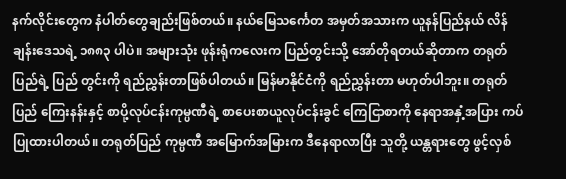နက်လိုင်းတွေက နံပါတ်တွေချည်းဖြစ်တယ်။ နယ်မြေသင်္ကေတ အမှတ်အသားက ယူနန်ပြည်နယ် လိန်ချန်းဒေသရဲ့ ၁၈၈၃ ပါပဲ။ အများသုံး ဖုန်းရုံကလေးက ပြည်တွင်းသို့ အော်တိုရတယ်ဆိုတာက တရုတ်ပြည်ရဲ့ ပြည် တွင်းကို ရည်ညွှန်းတာဖြစ်ပါတယ်။ မြန်မာနိုင်ငံကို ရည်ညွှန်းတာ မဟုတ်ပါဘူး။ တရုတ်ပြည် ကြေးနန်းနှင့် စာပို့လုပ်ငန်းကုမ္ပဏီရဲ့ စာပေးစာယူလုပ်ငန်းခွင် ကြေငြာစာကို နေရာအနှံ့အပြား ကပ်ပြုထားပါတယ်။ တရုတ်ပြည် ကုမ္ပဏီ အမြောက်အမြားက ဒီနေရာလာပြီး သူတို့ ယန္တရားတွေ ဖွင့်လှစ်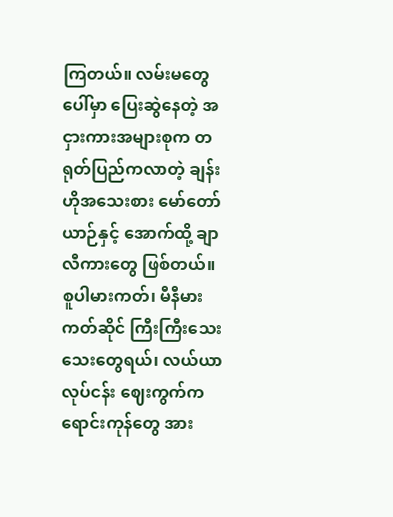ကြတယ်။ လမ်းမတွေပေါ်မှာ ပြေးဆွဲနေတဲ့ အငှားကားအများစုက တရုတ်ပြည်ကလာတဲ့ ချန်းဟိုအသေးစား မော်တော်ယာဉ်နှင့် အောက်ထို့ ချာလီကားတွေ ဖြစ်တယ်။ စူပါမားကတ်၊ မီနီမားကတ်ဆိုင် ကြီးကြီးသေးသေးတွေရယ်၊ လယ်ယာလုပ်ငန်း ဈေးကွက်က ရောင်းကုန်တွေ အား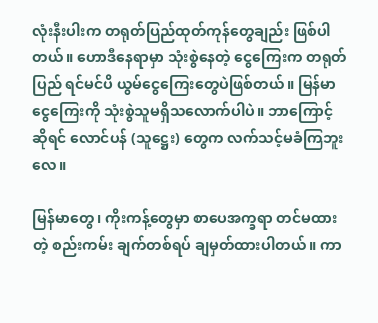လုံးနီးပါးက တရုတ်ပြည်ထုတ်ကုန်တွေချည်း ဖြစ်ပါတယ်။ ဟောဒီနေရာမှာ သုံးစွဲနေတဲ့ ငွေကြေးက တရုတ်ပြည် ရင်မင်ပိ ယွမ်ငွေကြေးတွေပဲဖြစ်တယ်။ မြန်မာငွေကြေးကို သုံးစွဲသူမရှိသလောက်ပါပဲ။ ဘာကြောင့်ဆိုရင် လောင်ပန် (သူဋ္ဌေး) တွေက လက်သင့်မခံကြဘူးလေ။

မြန်မာတွေ၊ ကိုးကန့်တွေမှာ စာပေအက္ခရာ တင်မထားတဲ့ စည်းကမ်း ချက်တစ်ရပ် ချမှတ်ထားပါတယ်။ ကာ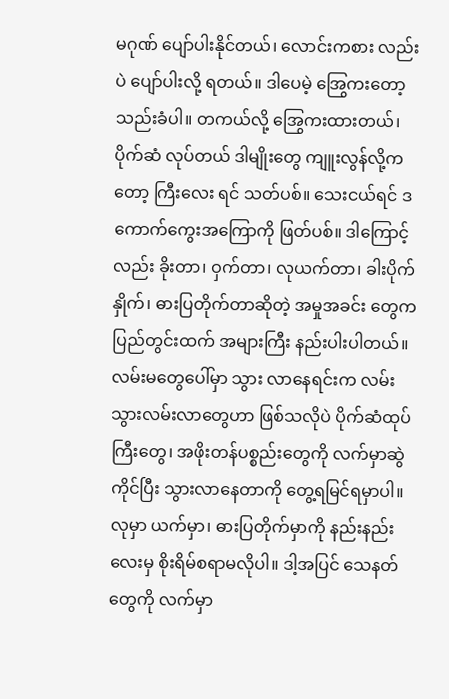မဂုဏ် ပျော်ပါးနိုင်တယ်၊ လောင်းကစား လည်းပဲ ပျော်ပါးလို့ ရတယ်။ ဒါပေမဲ့ အြွေကးတော့ သည်းခံပါ။ တကယ်လို့ အြွေကးထားတယ်၊ ပိုက်ဆံ လုပ်တယ် ဒါမျိုးတွေ ကျူးလွန်လို့ကတော့ ကြီးလေး ရင် သတ်ပစ်။ သေးငယ်ရင် ဒကောက်ကွေးအကြောကို ဖြတ်ပစ်။ ဒါကြောင့်လည်း ခိုးတာ၊ ဝှက်တာ၊ လုယက်တာ၊ ခါးပိုက်နှိုက်၊ ဓားပြတိုက်တာဆိုတဲ့ အမှုအခင်း တွေက ပြည်တွင်းထက် အများကြီး နည်းပါးပါတယ်။ လမ်းမတွေပေါ်မှာ သွား လာနေရင်းက လမ်းသွားလမ်းလာတွေဟာ ဖြစ်သလိုပဲ ပိုက်ဆံထုပ်ကြီးတွေ၊ အဖိုးတန်ပစ္စည်းတွေကို လက်မှာဆွဲကိုင်ပြီး သွားလာနေတာကို တွေ့ရမြင်ရမှာပါ။ လုမှာ ယက်မှာ၊ ဓားပြတိုက်မှာကို နည်းနည်းလေးမှ စိုးရိမ်စရာမလိုပါ။ ဒါ့အပြင် သေနတ်တွေကို လက်မှာ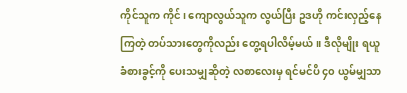ကိုင်သူက ကိုင်၊ ကျောလွယ်သူက လွယ်ပြီး ဥဒဟို ကင်းလှည့်နေကြတဲ့ တပ်သားတွေကိုလည်း တွေ့ရပါလိမ့်မယ်။ ဒီလိုမျိုး ရယူ ခံစားခွင့်ကို ပေးသမျှဆိုတဲ့ လစာလေးမှ ရင်မင်ပိ ၄၀ ယွမ်မျှသာ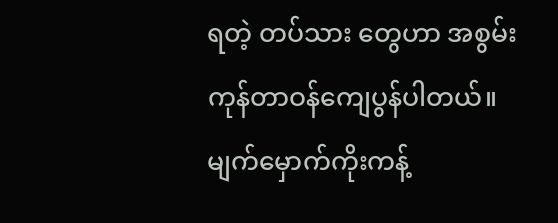ရတဲ့ တပ်သား တွေဟာ အစွမ်းကုန်တာဝန်ကျေပွန်ပါတယ်။ မျက်မှောက်ကိုးကန့်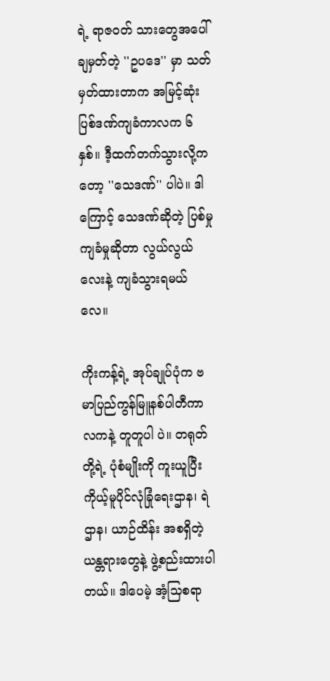ရဲ့ ရာဇဝတ် သားတွေအပေါ် ချမှတ်တဲ့ ''ဥပဒေ'' မှာ သတ်မှတ်ထားတာက အမြင့်ဆုံး ပြစ်ဒဏ်ကျခံကာလက ၆ နှစ်။ ဒီ့ထက်တက်သွားလို့ကတော့ ''သေဒဏ်'' ပါပဲ။ ဒါကြောင့် သေဒဏ်ဆိုတဲ့ ပြစ်မှုကျခံမှုဆိုတာ လွယ်လွယ်လေးနဲ့ ကျခံသွားရမယ် လေ။

ကိုးကန့်ရဲ့ အုပ်ချုပ်ပုံက ဗမာပြည်ကွန်မြူနစ်ပါတီကာလကနဲ့ တူတူပါ ပဲ။ တရုတ်တို့ရဲ့ ပုံစံမျိုးကို ကူးယူပြီး ကိုယ့်မူပိုင်လုံခြုံရေးဌာန၊ ရဲဌာန၊ ယာဉ်ထိန်း အစရှိတဲ့ ယန္တရားတွေနဲ့ ဖွဲ့စည်းထားပါတယ်။ ဒါပေမဲ့ အံ့သြစရာ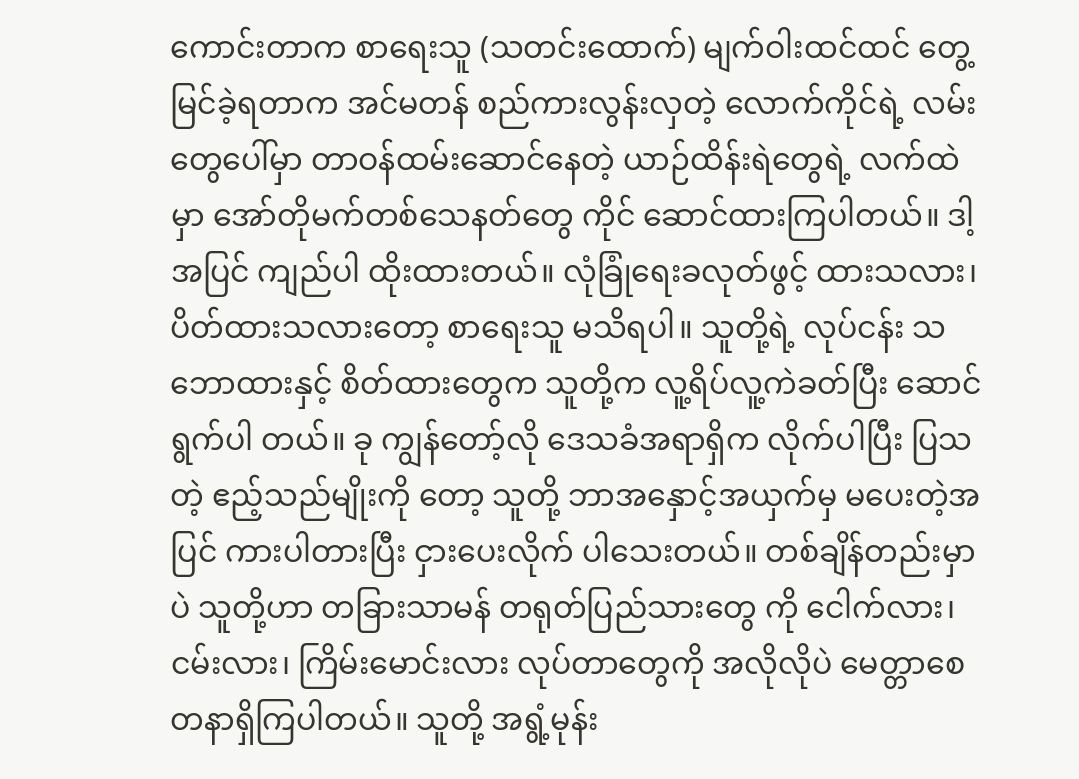ကောင်းတာက စာရေးသူ (သတင်းထောက်) မျက်ဝါးထင်ထင် တွေ့မြင်ခဲ့ရတာက အင်မတန် စည်ကားလွန်းလှတဲ့ လောက်ကိုင်ရဲ့ လမ်းတွေပေါ်မှာ တာဝန်ထမ်းဆောင်နေတဲ့ ယာဉ်ထိန်းရဲတွေရဲ့ လက်ထဲမှာ အော်တိုမက်တစ်သေနတ်တွေ ကိုင် ဆောင်ထားကြပါတယ်။ ဒါ့အပြင် ကျည်ပါ ထိုးထားတယ်။ လုံခြုံရေးခလုတ်ဖွင့် ထားသလား၊ ပိတ်ထားသလားတော့ စာရေးသူ မသိရပါ။ သူတို့ရဲ့ လုပ်ငန်း သဘောထားနှင့် စိတ်ထားတွေက သူတို့က လူ့ရိပ်လူ့ကဲခတ်ပြီး ဆောင်ရွက်ပါ တယ်။ ခု ကျွန်တော့်လို ဒေသခံအရာရှိက လိုက်ပါပြီး ပြသတဲ့ ဧည့်သည်မျိုးကို တော့ သူတို့ ဘာအနှောင့်အယှက်မှ မပေးတဲ့အပြင် ကားပါတားပြီး ငှားပေးလိုက် ပါသေးတယ်။ တစ်ချိန်တည်းမှာပဲ သူတို့ဟာ တခြားသာမန် တရုတ်ပြည်သားတွေ ကို ငေါက်လား၊ ငမ်းလား၊ ကြိမ်းမောင်းလား လုပ်တာတွေကို အလိုလိုပဲ မေတ္တာစေတနာရှိကြပါတယ်။ သူတို့ အရွံ့မုန်း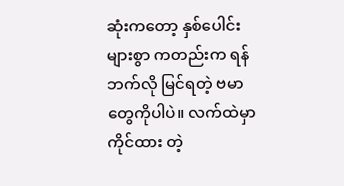ဆုံးကတော့ နှစ်ပေါင်းများစွာ ကတည်းက ရန်ဘက်လို မြင်ရတဲ့ ဗမာတွေကိုပါပဲ။ လက်ထဲမှာ ကိုင်ထား တဲ့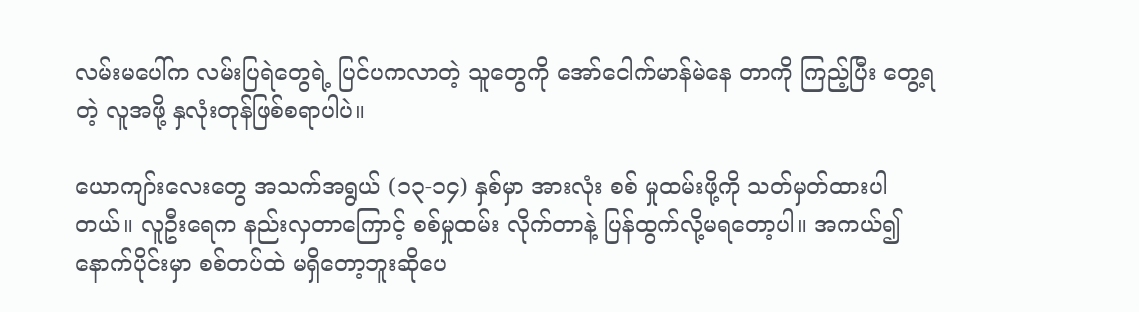လမ်းမပေါ်က လမ်းပြရဲတွေရဲ့ ပြင်ပကလာတဲ့ သူတွေကို အော်ငေါက်မာန်မဲနေ တာကို ကြည့်ပြီး တွေ့ရတဲ့ လူအဖို့ နှလုံးတုန်ဖြစ်စရာပါပဲ။

ယောကျာ်းလေးတွေ အသက်အရွယ် (၁၃-၁၄) နှစ်မှာ အားလုံး စစ် မှုထမ်းဖို့ကို သတ်မှတ်ထားပါတယ်။ လူဦးရေက နည်းလှတာကြောင့် စစ်မှုထမ်း လိုက်တာနဲ့ ပြန်ထွက်လို့မရတော့ပါ။ အကယ်၍ နောက်ပိုင်းမှာ စစ်တပ်ထဲ မရှိတော့ဘူးဆိုပေ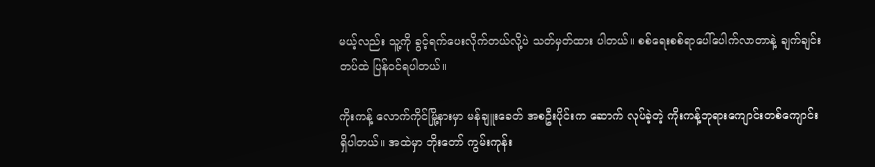မယ့်လည်း သူ့ကို ခွင့်ရက်ပေးလိုက်တယ်လို့ပဲ သတ်မှတ်ထား ပါတယ်။ စစ်ရေးစစ်ရာပေါ်ပေါက်လာတာနဲ့ ချက်ချင်းတပ်ထဲ ပြန်ဝင်ရပါတယ်။

ကိုးကန့် လောက်ကိုင်မြို့နားမှာ မန်ချူးခေတ် အစဦးပိုင်းက ဆောက် လုပ်ခဲ့တဲ့ ကိုးကန့်ဘုရားကျောင်းတစ်ကျောင်း ရှိပါတယ်။ အထဲမှာ ဘိုးတော် ကွမ်းကုန်း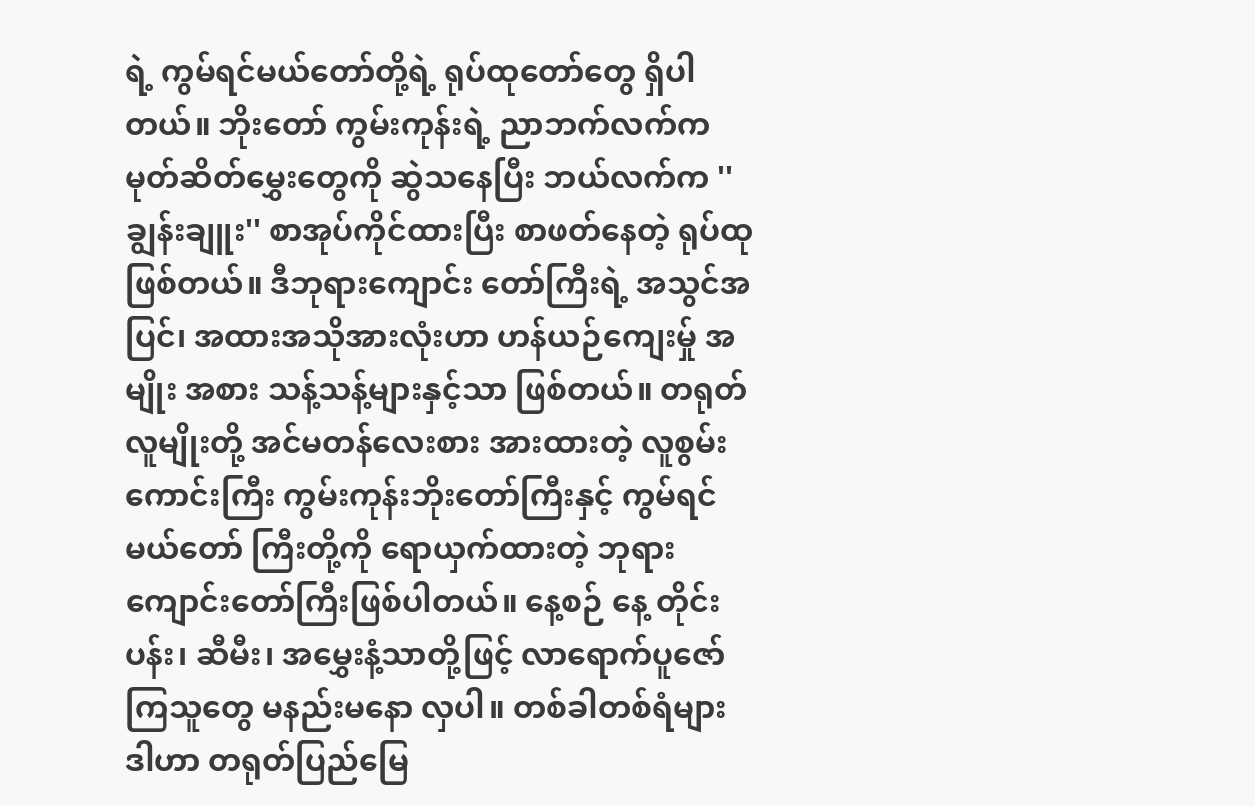ရဲ့ ကွမ်ရင်မယ်တော်တို့ရဲ့ ရုပ်ထုတော်တွေ ရှိပါတယ်။ ဘိုးတော် ကွမ်းကုန်းရဲ့ ညာဘက်လက်က မုတ်ဆိတ်မွှေးတွေကို ဆွဲသနေပြီး ဘယ်လက်က ''ချွန်းချူး'' စာအုပ်ကိုင်ထားပြီး စာဖတ်နေတဲ့ ရုပ်ထုဖြစ်တယ်။ ဒီဘုရားကျောင်း တော်ကြီးရဲ့ အသွင်အပြင်၊ အထားအသိုအားလုံးဟာ ဟန်ယဉ်ကျေးမှ်ု အမျိုး အစား သန့်သန့်များနှင့်သာ ဖြစ်တယ်။ တရုတ်လူမျိုးတို့ အင်မတန်လေးစား အားထားတဲ့ လူစွမ်းကောင်းကြီး ကွမ်းကုန်းဘိုးတော်ကြီးနှင့် ကွမ်ရင်မယ်တော် ကြီးတို့ကို ရောယှက်ထားတဲ့ ဘုရားကျောင်းတော်ကြီးဖြစ်ပါတယ်။ နေ့စဉ် နေ့ တိုင်း ပန်း၊ ဆီမီး၊ အမွှေးနံ့သာတို့ဖြင့် လာရောက်ပူဇော်ကြသူတွေ မနည်းမနော လှပါ။ တစ်ခါတစ်ရံများ ဒါဟာ တရုတ်ပြည်မြေ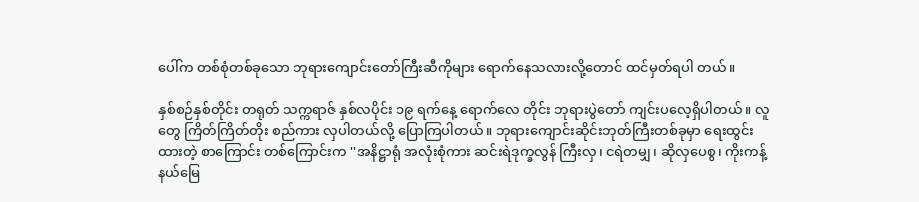ပေါ်က တစ်စုံတစ်ခုသော ဘုရားကျောင်းတော်ကြီးဆီကိုများ ရောက်နေသလားလို့တောင် ထင်မှတ်ရပါ တယ်။

နှစ်စဉ်နှစ်တိုင်း တရုတ် သက္ကရာဇ် နှစ်လပိုင်း ၁၉ ရက်နေ့ ရောက်လေ တိုင်း ဘုရားပွဲတော် ကျင်းပလေ့ရှိပါတယ်။ လူတွေ ကြိတ်ကြိတ်တိုး စည်ကား လှပါတယ်လို့ ပြောကြပါတယ်။ ဘုရားကျောင်းဆိုင်းဘုတ်ကြီးတစ်ခုမှာ ရေးထွင်း ထားတဲ့ စာကြောင်း တစ်ကြောင်းက ''အနိဋ္ဌာရုံ အလုံးစုံကား ဆင်းရဲဒုက္ခလွန် ကြီးလှ၊ ငရဲတမျှ၊ ဆိုလှပေစွ၊ ကိုးကန့်နယ်မြေ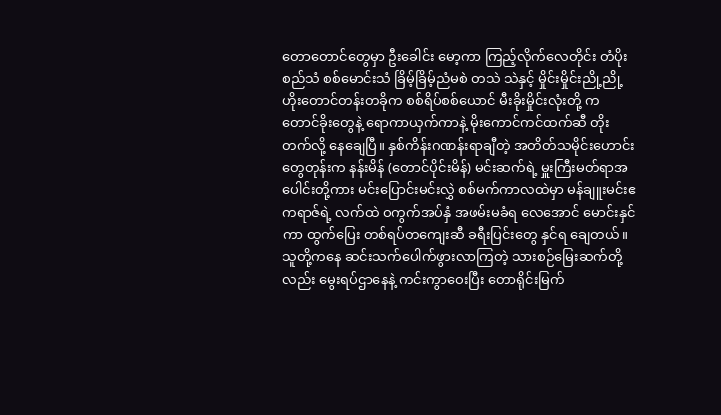တောတောင်တွေမှာ ဦးခေါင်း မော့ကာ ကြည့်လိုက်လေတိုင်း တံပိုးစည်သံ စစ်မောင်းသံ ခြိမ့်ခြိမ့်ညံမစဲ တသဲ သဲနှင့် မှိုင်းမှိုင်းညို့ညို့ ဟိုးတောင်တန်းတခိုက စစ်ရိပ်စစ်ယောင် မီးခိုးမှိုင်းလုံးတို့ က တောင်ခိုးတွေနဲ့ ရောကာယှက်ကာနဲ့ မိုးကောင်ကင်ထက်ဆီ တိုးတက်လို့ နေချေပြီ။ နှစ်ကိန်းဂဏန်းရာချီတဲ့ အတိတ်သမိုင်းဟောင်းတွေတုန်းက နန်းမိန် (တောင်ပိုင်းမိန်) မင်းဆက်ရဲ့ မှူးကြီးမတ်ရာအပေါင်းတို့ကား မင်းပြောင်းမင်းလွှဲ စစ်မက်ကာလထဲမှာ မန်ချူးမင်းဧကရာဇ်ရဲ့ လက်ထဲ ဝကွက်အပ်နှံ အဖမ်းမခံရ လေအောင် မောင်းနှင်ကာ ထွက်ပြေး တစ်ရပ်တကျေးဆီ ခရီးပြင်းတွေ နှင်ရ ချေတယ်။ သူတို့ကနေ ဆင်းသက်ပေါက်ဖွားလာကြတဲ့ သားစဉ်မြေးဆက်တို့ လည်း မွေးရပ်ဌာနေနဲ့ ကင်းကွာဝေးပြီး တောရိုင်းမြက်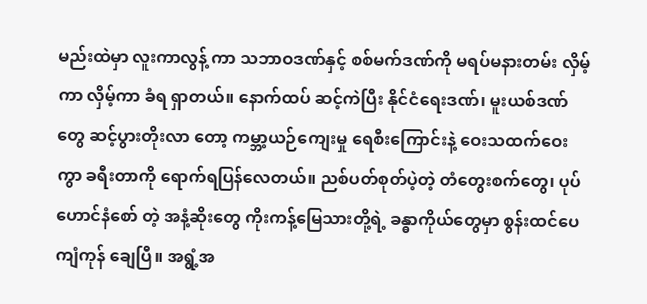မည်းထဲမှာ လူးကာလွန့် ကာ သဘာဝဒဏ်နှင့် စစ်မက်ဒဏ်ကို မရပ်မနားတမ်း လှိမ့်ကာ လှိမ့်ကာ ခံရ ရှာတယ်။ နောက်ထပ် ဆင့်ကဲပြီး နိုင်ငံရေးဒဏ်၊ မူးယစ်ဒဏ်တွေ ဆင့်ပွားတိုးလာ တော့ ကမ္ဘာ့ယဉ်ကျေးမှု ရေစီးကြောင်းနဲ့ ဝေးသထက်ဝေးကွာ ခရီးတာကို ရောက်ရပြန်လေတယ်။ ညစ်ပတ်စုတ်ပဲ့တဲ့ တံတွေးစက်တွေ၊ ပုပ်ဟောင်နံစော် တဲ့ အနံ့ဆိုးတွေ ကိုးကန့်မြေသားတို့ရဲ့ ခန္ဓာကိုယ်တွေမှာ စွန်းထင်ပေကျံကုန် ချေပြီ။ အရွံ့အ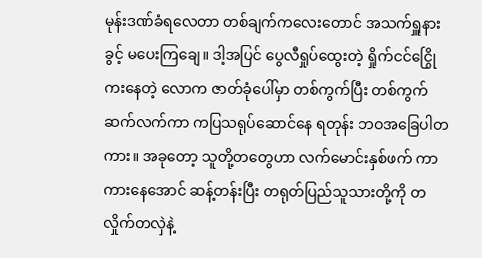မုန်းဒဏ်ခံရလေတာ တစ်ချက်ကလေးတောင် အသက်ရှူနား ခွင့် မပေးကြချေ။ ဒါ့အပြင် ပွေလီရှုပ်ထွေးတဲ့ ရှိုက်ငင်ငြွေိုကးနေတဲ့ လောက ဇာတ်ခုံပေါ်မှာ တစ်ကွက်ပြီး တစ်ကွက် ဆက်လက်ကာ ကပြသရုပ်ဆောင်နေ ရတုန်း ဘဝအခြေပါတကား။ အခုတော့ သူတို့တတွေဟာ လက်မောင်းနှစ်ဖက် ကာ ကားနေအောင် ဆန့်တန်းပြီး တရုတ်ပြည်သူသားတို့ကို တလှိုက်တလှဲနဲ့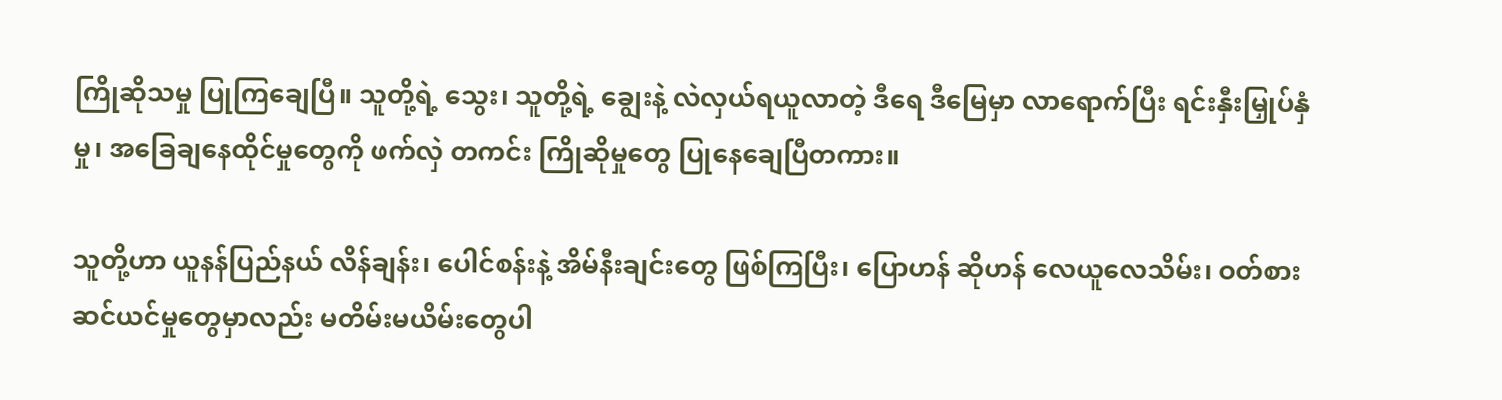ကြိုဆိုသမှု ပြုကြချေပြီ။ သူတို့ရဲ့ သွေး၊ သူတို့ရဲ့ ချွေးနဲ့ လဲလှယ်ရယူလာတဲ့ ဒီရေ ဒီမြေမှာ လာရောက်ပြီး ရင်းနှီးမြှုပ်နှံမှု၊ အခြေချနေထိုင်မှုတွေကို ဖက်လှဲ တကင်း ကြိုဆိုမှုတွေ ပြုနေချေပြီတကား။

သူတို့ဟာ ယူနန်ပြည်နယ် လိန်ချန်း၊ ပေါင်စန်းနဲ့ အိမ်နီးချင်းတွေ ဖြစ်ကြပြီး၊ ပြောဟန် ဆိုဟန် လေယူလေသိမ်း၊ ဝတ်စားဆင်ယင်မှုတွေမှာလည်း မတိမ်းမယိမ်းတွေပါ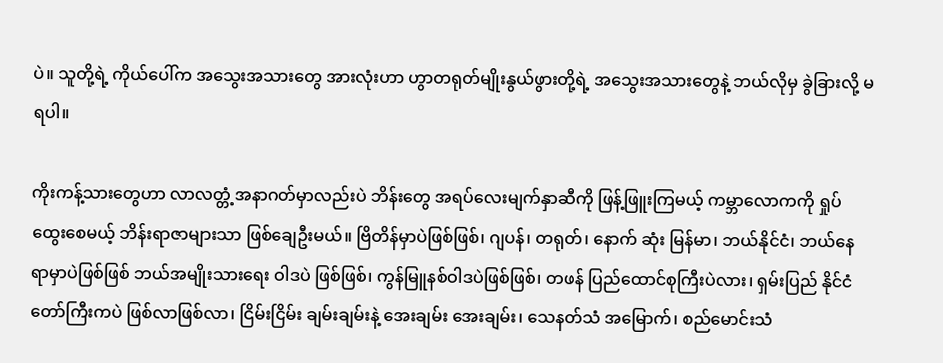ပဲ။ သူတို့ရဲ့ ကိုယ်ပေါ်က အသွေးအသားတွေ အားလုံးဟာ ဟွာတရုတ်မျိုးနွယ်ဖွားတို့ရဲ့ အသွေးအသားတွေနဲ့ ဘယ်လိုမှ ခွဲခြားလို့ မရပါ။

ကိုးကန့်သားတွေဟာ လာလတ္တံ့အနာဂတ်မှာလည်းပဲ ဘိန်းတွေ အရပ်လေးမျက်နှာဆီကို ဖြန့်ဖြူးကြမယ့် ကမ္ဘာလောကကို ရှုပ်ထွေးစေမယ့် ဘိန်းရာဇာများသာ ဖြစ်ချေဦးမယ်။ ဗြိတိန်မှာပဲဖြစ်ဖြစ်၊ ဂျပန်၊ တရုတ်၊ နောက် ဆုံး မြန်မာ၊ ဘယ်နိုင်ငံ၊ ဘယ်နေရာမှာပဲဖြစ်ဖြစ် ဘယ်အမျိုးသားရေး ဝါဒပဲ ဖြစ်ဖြစ်၊ ကွန်မြူနစ်ဝါဒပဲဖြစ်ဖြစ်၊ တဖန် ပြည်ထောင်စုကြီးပဲလား၊ ရှမ်းပြည် နိုင်ငံတော်ကြီးကပဲ ဖြစ်လာဖြစ်လာ၊ ငြိမ်းငြိမ်း ချမ်းချမ်းနဲ့ အေးချမ်း အေးချမ်း၊ သေနတ်သံ အမြောက်၊ စည်မောင်းသံ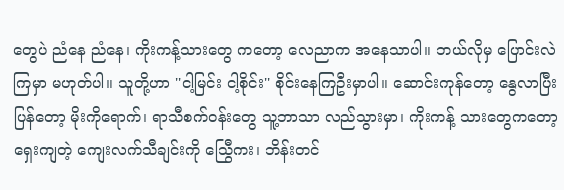တွေပဲ ညံနေ ညံနေ၊ ကိုးကန့်သားတွေ ကတော့ လေညာက အနေသာပါ။ ဘယ်လိုမှ ပြောင်းလဲကြမှာ မဟုတ်ပါ။ သူတို့ဟာ ''ငါ့မြင်း ငါ့စိုင်း'' စိုင်းနေကြဦးမှာပါ။ ဆောင်းကုန်တော့ နွေလာပြီး ပြန်တော့ မိုးကိုရောက်၊ ရာသီစက်ဝန်းတွေ သူ့ဘာသာ လည်သွားမှာ၊ ကိုးကန့် သားတွေကတော့ ရှေးကျတဲ့ ကျေးလက်သီချင်းကို သြွေီကး၊ ဘိန်းတင်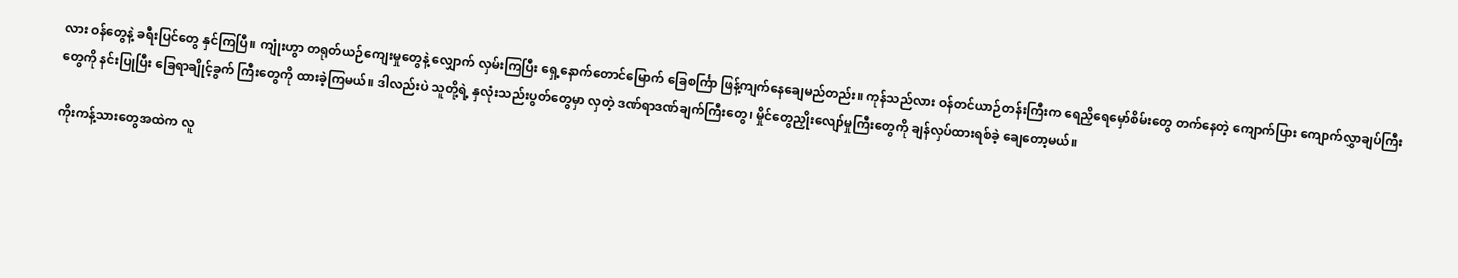လား ဝန်တွေနဲ့ ခရီးပြင်တွေ နှင်ကြပြီ။ ကျုံးဟွာ တရုတ်ယဉ်ကျေးမှုတွေနဲ့ လျှောက် လှမ်းကြပြီး ရှေ့နောက်တောင်မြောက် ခြေစင်္ကြာ ဖြန့်ကျက်နေချေမည်တည်း။ ကုန်သည်လား ဝန်တင်ယာဉ်တန်းကြီးက ရေညှိရေမှော်စိမ်းတွေ တက်နေတဲ့ ကျောက်ပြား ကျောက်လွှာချပ်ကြီးတွေကို နင်းပြုပြီး ခြေရာချိုင့်ခွက် ကြီးတွေကို ထားခဲ့ကြမယ်။ ဒါလည်းပဲ သူတို့ရဲ့ နှလုံးသည်းပွတ်တွေမှာ လှတဲ့ ဒဏ်ရာဒဏ်ချက်ကြီးတွေ၊ မှိုင်တွေညှိုးလျော်မှုကြီးတွေကို ချန်လှပ်ထားရစ်ခဲ့ ချေတော့မယ်။

ကိုးကန့်သားတွေအထဲက လူ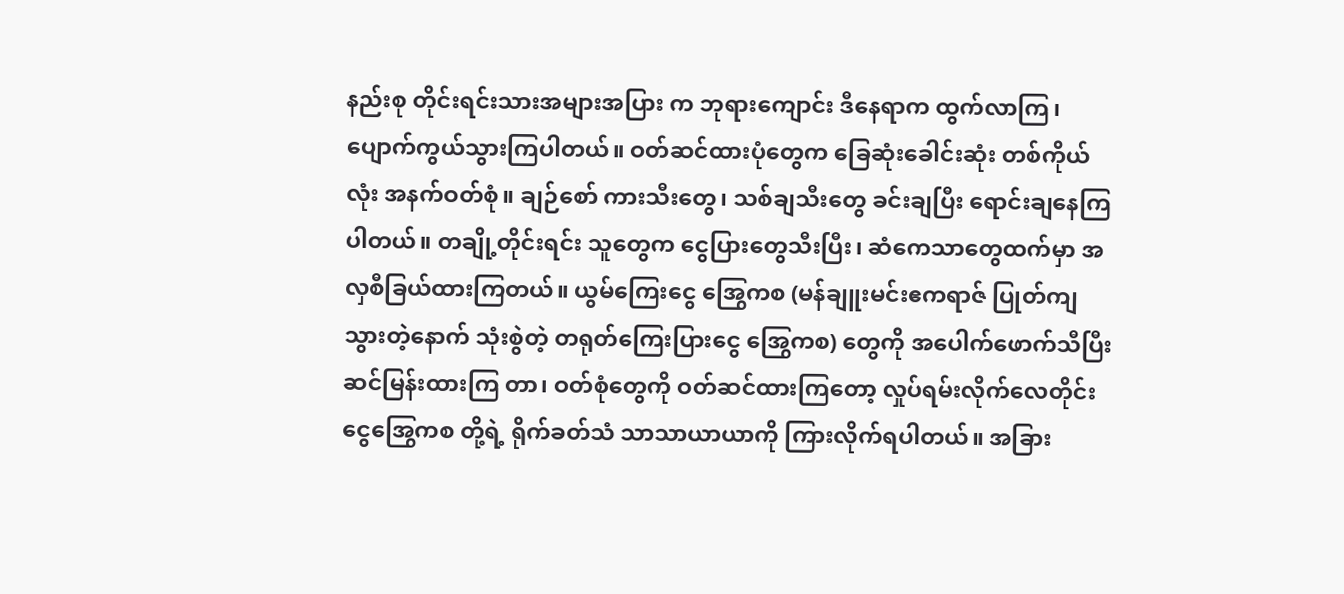နည်းစု တိုင်းရင်းသားအများအပြား က ဘုရားကျောင်း ဒီနေရာက ထွက်လာကြ၊ ပျောက်ကွယ်သွားကြပါတယ်။ ဝတ်ဆင်ထားပုံတွေက ခြေဆုံးခေါင်းဆုံး တစ်ကိုယ်လုံး အနက်ဝတ်စုံ။ ချဉ်စော် ကားသီးတွေ၊ သစ်ချသီးတွေ ခင်းချပြီး ရောင်းချနေကြပါတယ်။ တချို့တိုင်းရင်း သူတွေက ငွေပြားတွေသီးပြီး၊ ဆံကေသာတွေထက်မှာ အလှစီခြယ်ထားကြတယ်။ ယွမ်ကြေးငွေ အြွေကစ (မန်ချူးမင်းဧကရာဇ် ပြုတ်ကျသွားတဲ့နောက် သုံးစွဲတဲ့ တရုတ်ကြေးပြားငွေ အြွေကစ) တွေကို အပေါက်ဖောက်သီပြီး ဆင်မြန်းထားကြ တာ၊ ဝတ်စုံတွေကို ဝတ်ဆင်ထားကြတော့ လှုပ်ရမ်းလိုက်လေတိုင်း ငွေအြွေကစ တို့ရဲ့ ရိုက်ခတ်သံ သာသာယာယာကို ကြားလိုက်ရပါတယ်။ အခြား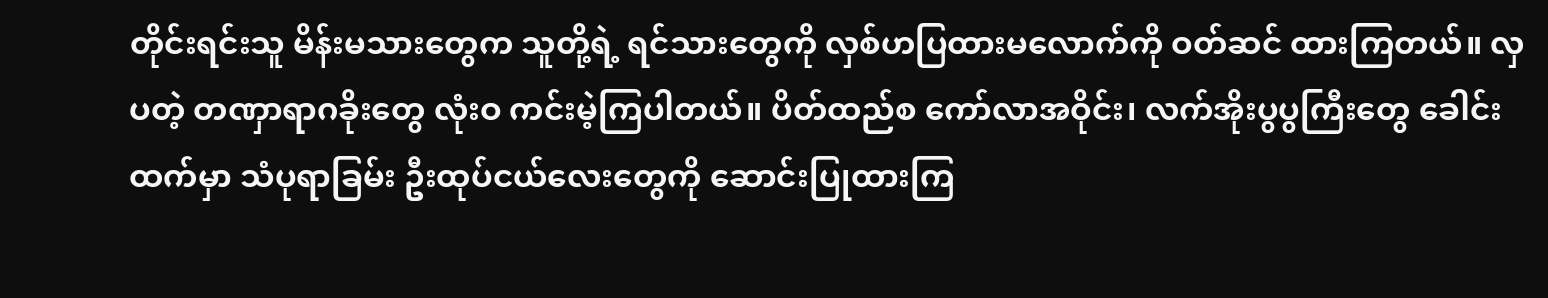တိုင်းရင်းသူ မိန်းမသားတွေက သူတို့ရဲ့ ရင်သားတွေကို လှစ်ဟပြထားမလောက်ကို ဝတ်ဆင် ထားကြတယ်။ လှပတဲ့ တဏှာရာဂခိုးတွေ လုံးဝ ကင်းမဲ့ကြပါတယ်။ ပိတ်ထည်စ ကော်လာအဝိုင်း၊ လက်အိုးပွပွကြီးတွေ ခေါင်း ထက်မှာ သံပုရာခြမ်း ဦးထုပ်ငယ်လေးတွေကို ဆောင်းပြုထားကြ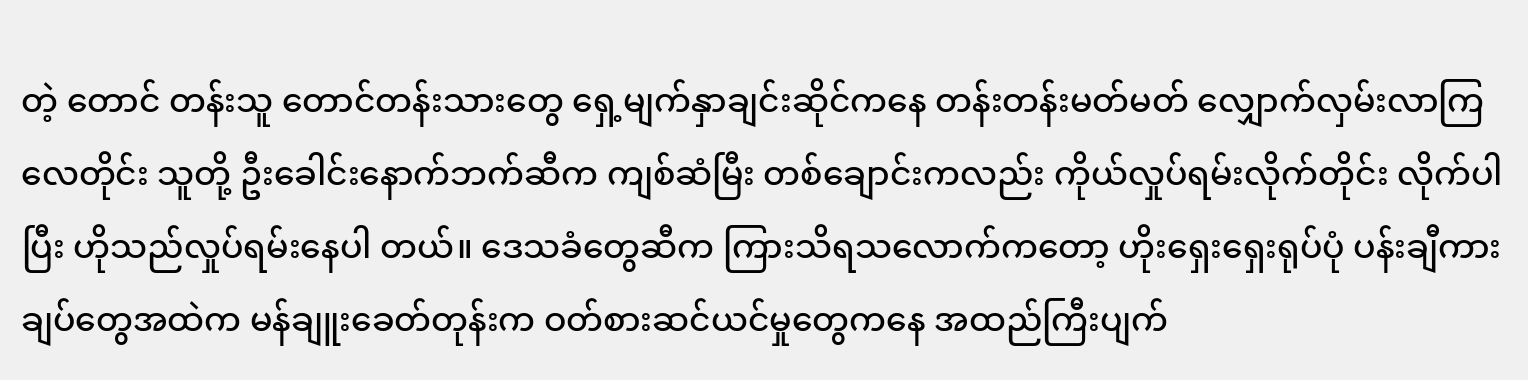တဲ့ တောင် တန်းသူ တောင်တန်းသားတွေ ရှေ့မျက်နှာချင်းဆိုင်ကနေ တန်းတန်းမတ်မတ် လျှောက်လှမ်းလာကြလေတိုင်း သူတို့ ဦးခေါင်းနောက်ဘက်ဆီက ကျစ်ဆံမြီး တစ်ချောင်းကလည်း ကိုယ်လှုပ်ရမ်းလိုက်တိုင်း လိုက်ပါပြီး ဟိုသည်လှုပ်ရမ်းနေပါ တယ်။ ဒေသခံတွေဆီက ကြားသိရသလောက်ကတော့ ဟိုးရှေးရှေးရုပ်ပုံ ပန်းချီကားချပ်တွေအထဲက မန်ချူးခေတ်တုန်းက ဝတ်စားဆင်ယင်မှုတွေကနေ အထည်ကြီးပျက်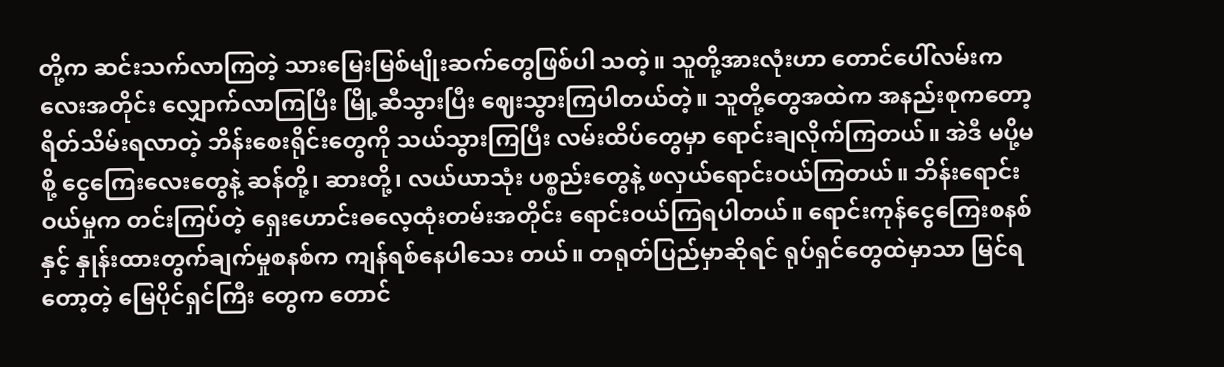တို့က ဆင်းသက်လာကြတဲ့ သားမြေးမြစ်မျိုးဆက်တွေဖြစ်ပါ သတဲ့။ သူတို့အားလုံးဟာ တောင်ပေါ်လမ်းကလေးအတိုင်း လျှောက်လာကြပြီး မြို့ဆီသွားပြီး ဈေးသွားကြပါတယ်တဲ့။ သူတို့တွေအထဲက အနည်းစုကတော့ ရိတ်သိမ်းရလာတဲ့ ဘိန်းစေးရိုင်းတွေကို သယ်သွားကြပြီး လမ်းထိပ်တွေမှာ ရောင်းချလိုက်ကြတယ်။ အဲဒီ မပို့မစို့ ငွေကြေးလေးတွေနဲ့ ဆန်တို့၊ ဆားတို့၊ လယ်ယာသုံး ပစ္စည်းတွေနဲ့ ဖလှယ်ရောင်းဝယ်ကြတယ်။ ဘိန်းရောင်းဝယ်မှုက တင်းကြပ်တဲ့ ရှေးဟောင်းဓလေ့ထုံးတမ်းအတိုင်း ရောင်းဝယ်ကြရပါတယ်။ ရောင်းကုန်ငွေကြေးစနစ်နှင့် နှုန်းထားတွက်ချက်မှုစနစ်က ကျန်ရစ်နေပါသေး တယ်။ တရုတ်ပြည်မှာဆိုရင် ရုပ်ရှင်တွေထဲမှာသာ မြင်ရတော့တဲ့ မြေပိုင်ရှင်ကြီး တွေက တောင်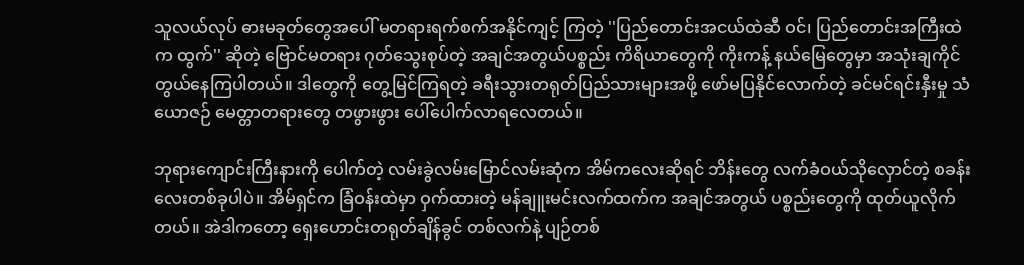သူလယ်လုပ် ဓားမခုတ်တွေအပေါ် မတရားရက်စက်အနိုင်ကျင့် ကြတဲ့ ''ပြည်တောင်းအငယ်ထဲဆီ ဝင်၊ ပြည်တောင်းအကြီးထဲက ထွက်'' ဆိုတဲ့ ဗြောင်မတရား ဂုတ်သွေးစုပ်တဲ့ အချင်အတွယ်ပစ္စည်း ကိရိယာတွေကို ကိုးကန့် နယ်မြေတွေမှာ အသုံးချကိုင်တွယ်နေကြပါတယ်။ ဒါတွေကို တွေ့မြင်ကြရတဲ့ ခရီးသွားတရုတ်ပြည်သားများအဖို့ ဖော်မပြနိုင်လောက်တဲ့ ခင်မင်ရင်းနှီးမှု သံယောဇဉ် မေတ္တာတရားတွေ တဖွားဖွား ပေါ်ပေါက်လာရလေတယ်။

ဘုရားကျောင်းကြီးနားကို ပေါက်တဲ့ လမ်းခွဲလမ်းမြောင်လမ်းဆုံက အိမ်ကလေးဆိုရင် ဘိန်းတွေ လက်ခံဝယ်သိုလှောင်တဲ့ စခန်းလေးတစ်ခုပါပဲ။ အိမ်ရှင်က ခြံဝန်းထဲမှာ ဝှက်ထားတဲ့ မန်ချူးမင်းလက်ထက်က အချင်အတွယ် ပစ္စည်းတွေကို ထုတ်ယူလိုက်တယ်။ အဲဒါကတော့ ရှေးဟောင်းတရုတ်ချိန်ခွင် တစ်လက်နဲ့ ပျဉ်တစ်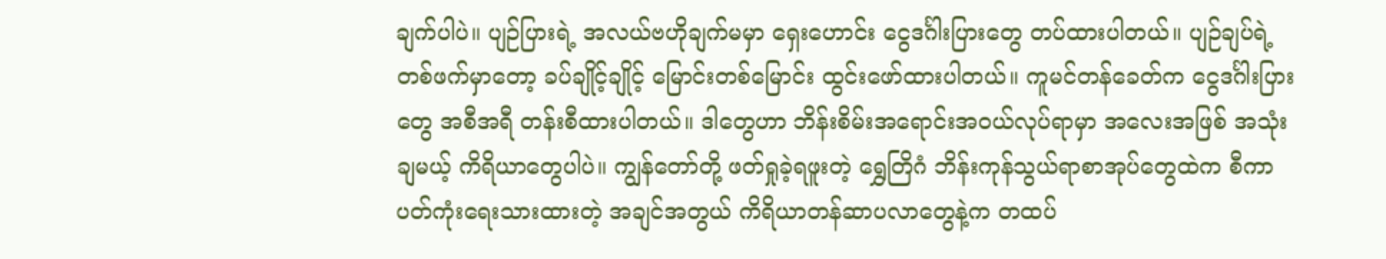ချက်ပါပဲ။ ပျဉ်ပြားရဲ့ အလယ်ဗဟိုချက်မမှာ ရှေးဟောင်း ငွေဒင်္ဂါးပြားတွေ တပ်ထားပါတယ်။ ပျဉ်ချပ်ရဲ့ တစ်ဖက်မှာတော့ ခပ်ချိုင့်ချိုင့် မြောင်းတစ်မြောင်း ထွင်းဖော်ထားပါတယ်။ ကူမင်တန်ခေတ်က ငွေဒင်္ဂါးပြားတွေ အစီအရီ တန်းစီထားပါတယ်။ ဒါတွေဟာ ဘိန်းစိမ်းအရောင်းအဝယ်လုပ်ရာမှာ အလေးအဖြစ် အသုံးချမယ့် ကိရိယာတွေပါပဲ။ ကျွန်တော်တို့ ဖတ်ရှုခဲ့ရဖူးတဲ့ ရွှေတြိဂံ ဘိန်းကုန်သွယ်ရာစာအုပ်တွေထဲက စီကာပတ်ကုံးရေးသားထားတဲ့ အချင်အတွယ် ကိရိယာတန်ဆာပလာတွေနဲ့က တထပ်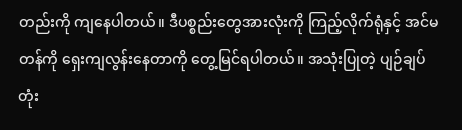တည်းကို ကျနေပါတယ်။ ဒီပစ္စည်းတွေအားလုံးကို ကြည့်လိုက်ရုံနှင့် အင်မတန်ကို ရှေးကျလွန်းနေတာကို တွေ့မြင်ရပါတယ်။ အသုံးပြုတဲ့ ပျဉ်ချပ်တုံး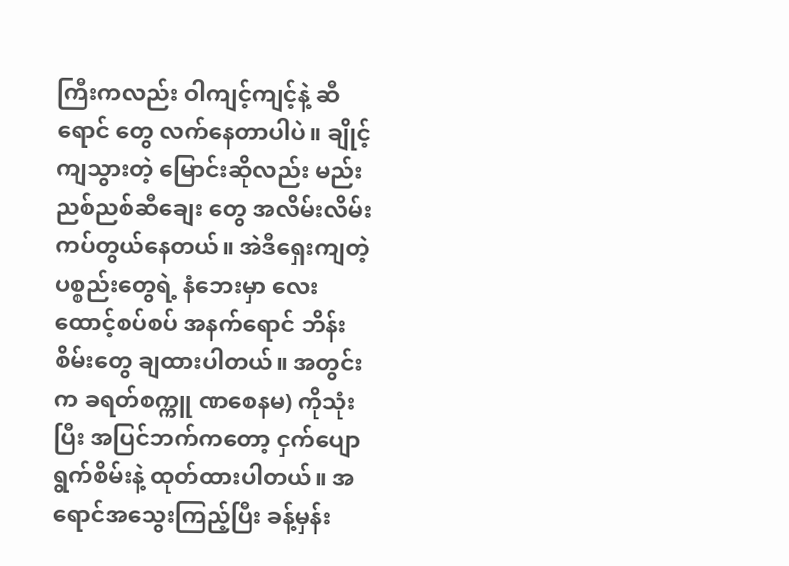ကြီးကလည်း ဝါကျင့်ကျင့်နဲ့ ဆီရောင် တွေ လက်နေတာပါပဲ။ ချိုင့်ကျသွားတဲ့ မြောင်းဆိုလည်း မည်းညစ်ညစ်ဆီချေး တွေ အလိမ်းလိမ်း ကပ်တွယ်နေတယ်။ အဲဒီရှေးကျတဲ့ ပစ္စည်းတွေရဲ့ နံဘေးမှာ လေးထောင့်စပ်စပ် အနက်ရောင် ဘိန်းစိမ်းတွေ ချထားပါတယ်။ အတွင်းက ခရတ်စက္ကူ ဏစေနမ) ကိုသုံးပြီး အပြင်ဘက်ကတော့ ငှက်ပျောရွက်စိမ်းနဲ့ ထုတ်ထားပါတယ်။ အရောင်အသွေးကြည့်ပြီး ခန့်မှန်း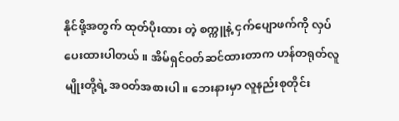နိုင်ဖို့အတွက် ထုတ်ပိုးထား တဲ့ စက္ကူနဲ့ ငှက်ပျောဖက်ကို လှပ်ပေးထားပါတယ်။ အိမ်ရှင်ဝတ်ဆင်ထားတာက ဟန်တရုတ်လူမျိုးတို့ရဲ့ အဝတ်အစားပါ။ ဘေးနားမှာ လူနည်းစုတိုင်း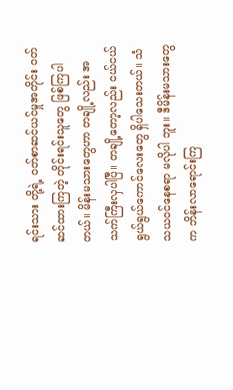ရင်းသား တို့ရဲ့ ဝတ်စာဆင်ယင်မှုအတိုင်း ဝတ်ဆင်ထားကြတဲ့ တိုင်းရင်းသူတွေ ဖြစ်ကြပါ တယ်။ မိန်းမသားတွေဟာ တချို့လည်း အသက်ကြီးလှပါပြီ။ တချို့တော့လည်း ငယ်ငယ်ရွယ်ရွယ်ကောင်လေးတွေ ရှိပါသေးတယ်။ သံသယဝင်နေစရာ မလိုပါ ဘူး။ ဒီမိန်းမသားတွေက ဘိန်းလာရောင်းကြ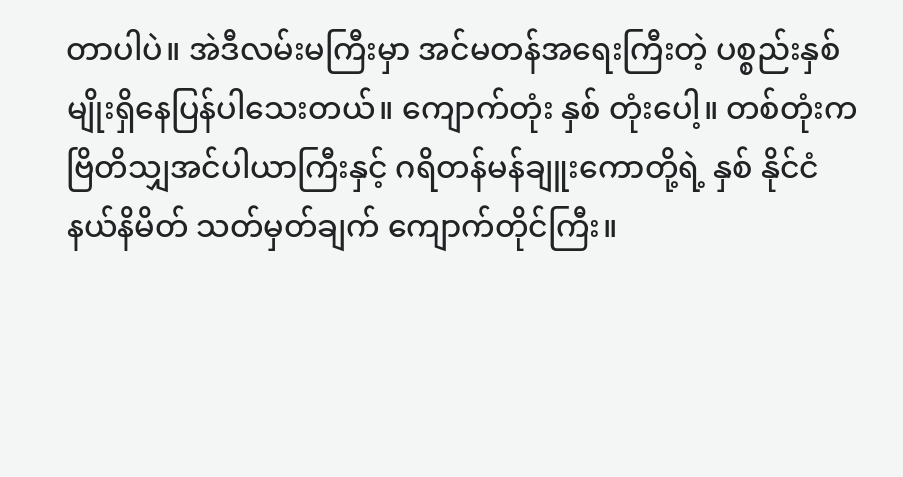တာပါပဲ။ အဲဒီလမ်းမကြီးမှာ အင်မတန်အရေးကြီးတဲ့ ပစ္စည်းနှစ်မျိုးရှိနေပြန်ပါသေးတယ်။ ကျောက်တုံး နှစ် တုံးပေါ့။ တစ်တုံးက ဗြိတိသျှအင်ပါယာကြီးနှင့် ဂရိတန်မန်ချူးကောတို့ရဲ့ နှစ် နိုင်ငံနယ်နိမိတ် သတ်မှတ်ချက် ကျောက်တိုင်ကြီး။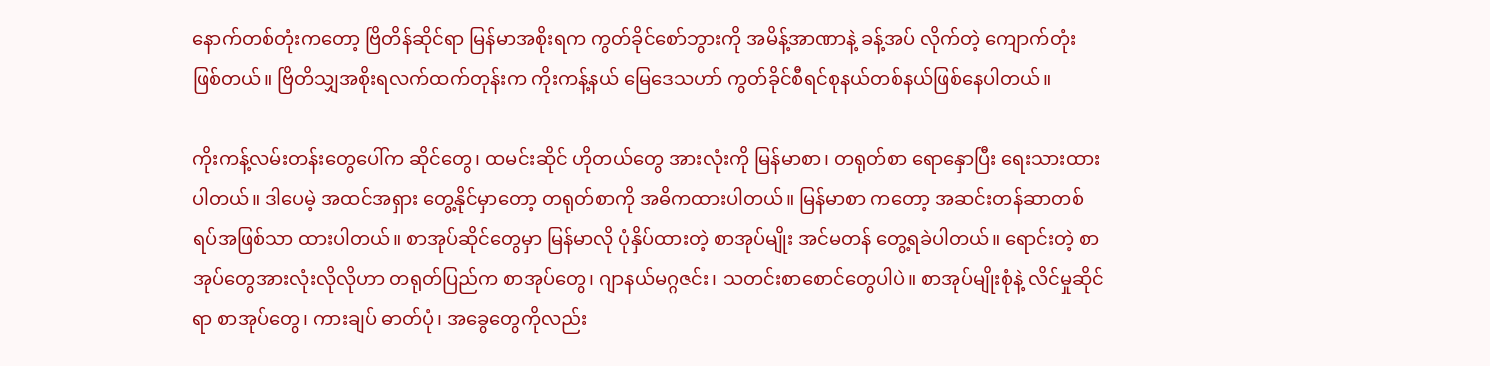နောက်တစ်တုံးကတော့ ဗြိတိန်ဆိုင်ရာ မြန်မာအစိုးရက ကွတ်ခိုင်စော်ဘွားကို အမိန့်အာဏာနဲ့ ခန့်အပ် လိုက်တဲ့ ကျောက်တုံးဖြစ်တယ်။ ဗြိတိသျှအစိုးရလက်ထက်တုန်းက ကိုးကန့်နယ် မြေဒေသဟာ် ကွတ်ခိုင်စီရင်စုနယ်တစ်နယ်ဖြစ်နေပါတယ်။

ကိုးကန့်လမ်းတန်းတွေပေါ်က ဆိုင်တွေ၊ ထမင်းဆိုင် ဟိုတယ်တွေ အားလုံးကို မြန်မာစာ၊ တရုတ်စာ ရောနှောပြီး ရေးသားထားပါတယ်။ ဒါပေမဲ့ အထင်အရှား တွေ့နိုင်မှာတော့ တရုတ်စာကို အဓိကထားပါတယ်။ မြန်မာစာ ကတော့ အဆင်းတန်ဆာတစ်ရပ်အဖြစ်သာ ထားပါတယ်။ စာအုပ်ဆိုင်တွေမှာ မြန်မာလို ပုံနှိပ်ထားတဲ့ စာအုပ်မျိုး အင်မတန် တွေ့ရခဲပါတယ်။ ရောင်းတဲ့ စာအုပ်တွေအားလုံးလိုလိုဟာ တရုတ်ပြည်က စာအုပ်တွေ၊ ဂျာနယ်မဂ္ဂဇင်း၊ သတင်းစာစောင်တွေပါပဲ။ စာအုပ်မျိုးစုံနဲ့ လိင်မှုဆိုင်ရာ စာအုပ်တွေ၊ ကားချပ် ဓာတ်ပုံ၊ အခွေတွေကိုလည်း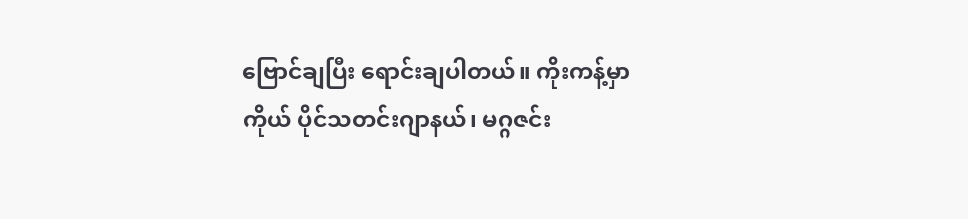ဗြောင်ချပြီး ရောင်းချပါတယ်။ ကိုးကန့်မှာ ကိုယ် ပိုင်သတင်းဂျာနယ်၊ မဂ္ဂဇင်း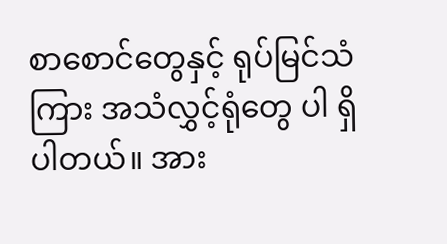စာစောင်တွေနှင့် ရုပ်မြင်သံကြား အသံလွှင့်ရုံတွေ ပါ ရှိပါတယ်။ အား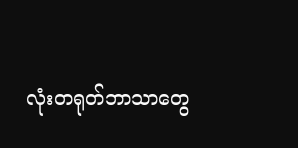လုံးတရုတ်ဘာသာတွေ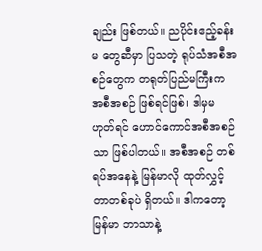ချည်း ဖြစ်တယ်။ ညပိုင်းဧည့်ခန်းမ တွေဆီမှာ ပြသတဲ့ ရုပ်သံအစီအစဉ်တွေက တရုတ်ပြည်မကြီးက အစီအစဉ် ဖြစ်ရင်ဖြစ်၊ ဒါမှမဟုတ်ရင် ဟောင်ကောင်အစီအစဉ်သာ ဖြစ်ပါတယ်။ အစီအစဉ် တစ်ရပ်အနေနဲ့ မြန်မာလို ထုတ်လွှင့်တာတစ်ခုပဲ ရှိတယ်။ ဒါကတော့ မြန်မာ ဘာသာနဲ့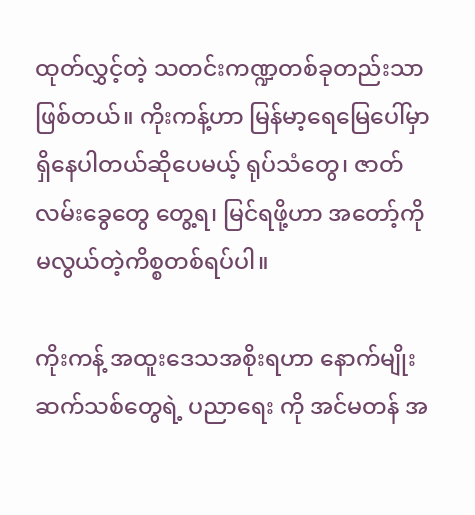ထုတ်လွှင့်တဲ့ သတင်းကဏ္ဍတစ်ခုတည်းသာ ဖြစ်တယ်။ ကိုးကန့်ဟာ မြန်မာ့ရေမြေပေါ်မှာ ရှိနေပါတယ်ဆိုပေမယ့် ရုပ်သံတွေ၊ ဇာတ်လမ်းခွေတွေ တွေ့ရ၊ မြင်ရဖို့ဟာ အတော့်ကို မလွယ်တဲ့ကိစ္စတစ်ရပ်ပါ။

ကိုးကန့် အထူးဒေသအစိုးရဟာ နောက်မျိုးဆက်သစ်တွေရဲ့ ပညာရေး ကို အင်မတန် အ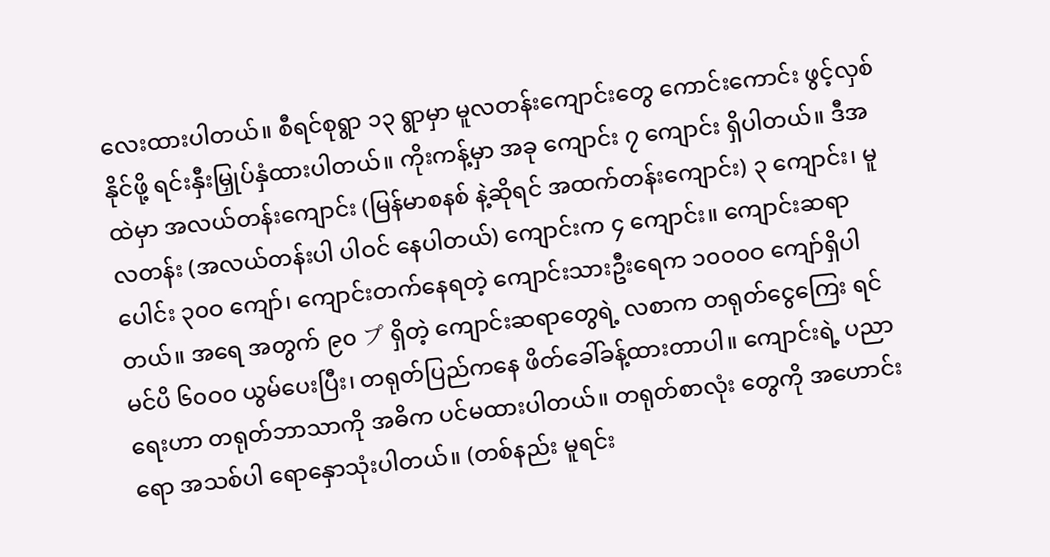လေးထားပါတယ်။ စီရင်စုရွာ ၁၃ ရွာမှာ မူလတန်းကျောင်းတွေ ကောင်းကောင်း ဖွင့်လှစ်နိုင်ဖို့ ရင်းနှီးမြှုပ်နှံထားပါတယ်။ ကိုးကန့်မှာ အခု ကျောင်း ၇ ကျောင်း ရှိပါတယ်။ ဒီအထဲမှာ အလယ်တန်းကျောင်း (မြန်မာစနစ် နဲ့ဆိုရင် အထက်တန်းကျောင်း) ၃ ကျောင်း၊ မူလတန်း (အလယ်တန်းပါ ပါဝင် နေပါတယ်) ကျောင်းက ၄ ကျောင်း။ ကျောင်းဆရာ ပေါင်း ၃၀ဝ ကျော်၊ ကျောင်းတက်နေရတဲ့ ကျောင်းသားဦးရေက ၁၀ဝ၀ဝ ကျော်ရှိပါတယ်။ အရေ အတွက် ၉၀ プ ရှိတဲ့ ကျောင်းဆရာတွေရဲ့ လစာက တရုတ်ငွေကြေး ရင်မင်ပိ ၆၀ဝ၀ ယွမ်ပေးပြီး၊ တရုတ်ပြည်ကနေ ဖိတ်ခေါ်ခန့်ထားတာပါ။ ကျောင်းရဲ့ ပညာရေးဟာ တရုတ်ဘာသာကို အဓိက ပင်မထားပါတယ်။ တရုတ်စာလုံး တွေကို အဟောင်းရော အသစ်ပါ ရောနှောသုံးပါတယ်။ (တစ်နည်း မူရင်း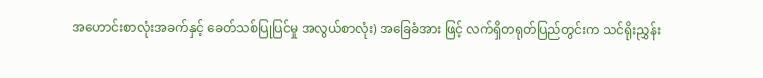အဟောင်းစာလုံးအခက်နှင့် ခေတ်သစ်ပြုပြင်မှု အလွယ်စာလုံး) အခြေခံအား ဖြင့် လက်ရှိတရုတ်ပြည်တွင်းက သင်ရိုးညွှန်း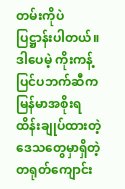တမ်းကိုပဲ ပြဋ္ဌာန်းပါတယ်။ ဒါပေမဲ့ ကိုးကန့်ပြင်ပဘက်ဆီက မြန်မာအစိုးရ ထိန်းချုပ်ထားတဲ့ ဒေသတွေမှာရှိတဲ့ တရုတ်ကျောင်း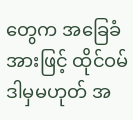တွေက အခြေခံအားဖြင့် ထိုင်ဝမ် ဒါမှမဟုတ် အ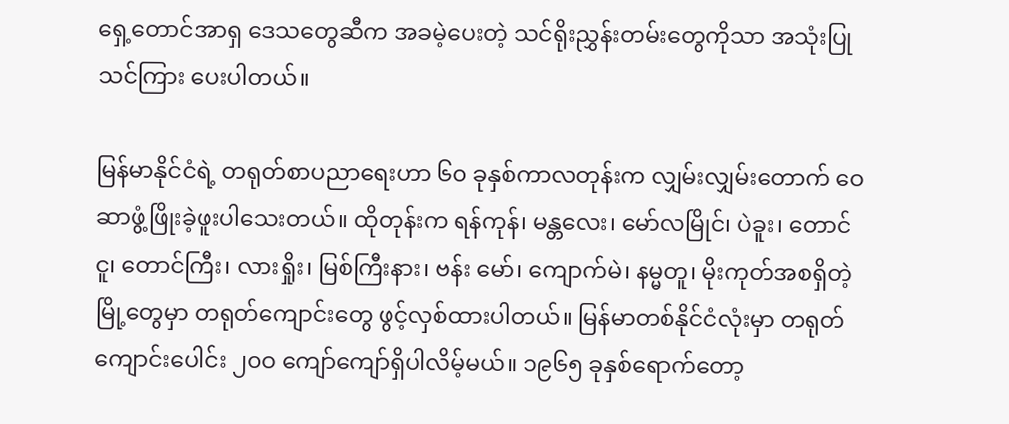ရှေ့တောင်အာရှ ဒေသတွေဆီက အခမဲ့ပေးတဲ့ သင်ရိုးညွှန်းတမ်းတွေကိုသာ အသုံးပြုသင်ကြား ပေးပါတယ်။

မြန်မာနိုင်ငံရဲ့ တရုတ်စာပညာရေးဟာ ၆၀ ခုနှစ်ကာလတုန်းက လျှမ်းလျှမ်းတောက် ဝေဆာဖွံ့ဖြိုးခဲ့ဖူးပါသေးတယ်။ ထိုတုန်းက ရန်ကုန်၊ မန္တလေး၊ မော်လမြိုင်၊ ပဲခူး၊ တောင်ငူ၊ တောင်ကြီး၊ လားရှိုး၊ မြစ်ကြီးနား၊ ဗန်း မော်၊ ကျောက်မဲ၊ နမ္မတူ၊ မိုးကုတ်အစရှိတဲ့ မြို့တွေမှာ တရုတ်ကျောင်းတွေ ဖွင့်လှစ်ထားပါတယ်။ မြန်မာတစ်နိုင်ငံလုံးမှာ တရုတ်ကျောင်းပေါင်း ၂၀ဝ ကျော်ကျော်ရှိပါလိမ့်မယ်။ ၁၉၆၅ ခုနှစ်ရောက်တော့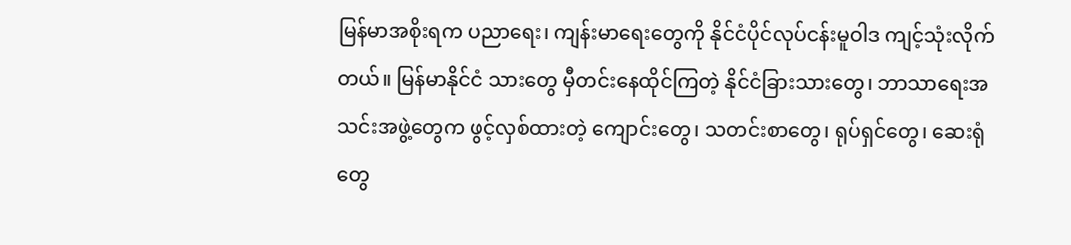မြန်မာအစိုးရက ပညာရေး၊ ကျန်းမာရေးတွေကို နိုင်ငံပိုင်လုပ်ငန်းမူဝါဒ ကျင့်သုံးလိုက်တယ်။ မြန်မာနိုင်ငံ သားတွေ မှီတင်းနေထိုင်ကြတဲ့ နိုင်ငံခြားသားတွေ၊ ဘာသာရေးအသင်းအဖွဲ့တွေက ဖွင့်လှစ်ထားတဲ့ ကျောင်းတွေ၊ သတင်းစာတွေ၊ ရုပ်ရှင်တွေ၊ ဆေးရုံတွေ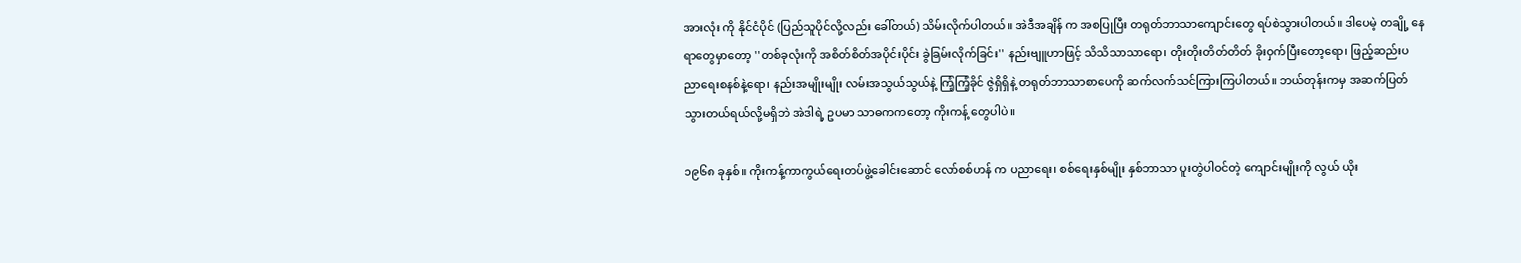အားလုံး ကို နိုင်ငံပိုင် (ပြည်သူပိုင်လို့လည်း ခေါ်တယ်) သိမ်းလိုက်ပါတယ်။ အဲဒီအချိန် က အစပြုပြီး တရုတ်ဘာသာကျောင်းတွေ ရပ်စဲသွားပါတယ်။ ဒါပေမဲ့ တချို့ နေရာတွေမှာတော့ ''တစ်ခုလုံးကို အစိတ်စိတ်အပိုင်းပိုင်း ခွဲခြမ်းလိုက်ခြင်း'' နည်းဗျူဟာဖြင့် သိသိသာသာရော၊ တိုးတိုးတိတ်တိတ် ခိုးဝှက်ပြီးတော့ရော၊ ဖြည့်ဆည်းပညာရေးစနစ်နဲ့ရော၊ နည်းအမျိုးမျိုး လမ်းအသွယ်သွယ်နဲ့ ကြံ့ကြံ့ခိုင် ဇွဲရှိရှိနဲ့ တရုတ်ဘာသာစာပေကို ဆက်လက်သင်ကြားကြပါတယ်။ ဘယ်တုန်းကမှ အဆက်ပြတ်သွားတယ်ရယ်လို့မရှိဘဲ အဲဒါရဲ့ ဥပမာ သာဓကကတော့ ကိုးကန့် တွေပါပဲ။

၁၉၆၈ ခုနှစ်။ ကိုးကန့်ကာကွယ်ရေးတပ်ဖွဲ့ခေါင်းဆောင် လော်စစ်ဟန် က ပညာရေး၊ စစ်ရေးနှစ်မျိုး နှစ်ဘာသာ ပူးတွဲပါဝင်တဲ့ ကျောင်းမျိုးကို လွယ် ယိုး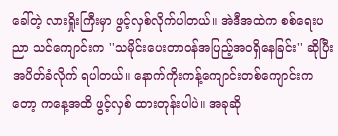ခေါ်တဲ့ လားရှိုးကြီးမှာ ဖွင့်လှစ်လိုက်ပါတယ်။ အဲဒီအထဲက စစ်ရေးပညာ သင်ကျောင်းက ''သမိုင်းပေးတာဝန်အပြည့်အဝရှိနေခြင်း'' ဆိုပြီး အပိတ်ခံလိုက် ရပါတယ်။ နောက်ကိုးကန့်ကျောင်းတစ်ကျောင်းကတော့ ကနေ့အထိ ဖွင့်လှစ် ထားတုန်းပါပဲ။ အခုဆို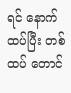ရင် နောက်ထပ်ပြီး တစ်ထပ် တောင်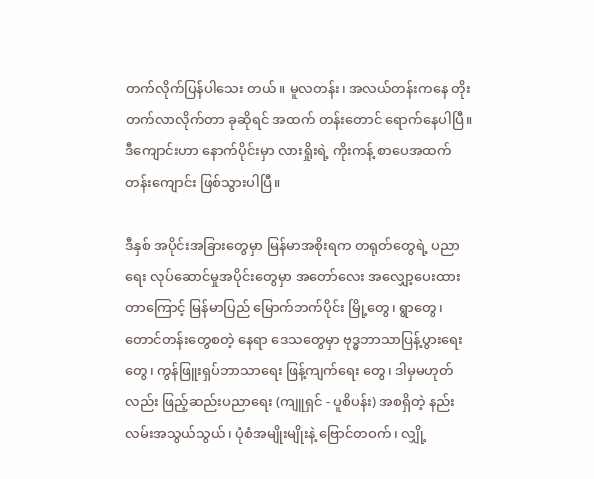တက်လိုက်ပြန်ပါသေး တယ်။ မူလတန်း၊ အလယ်တန်းကနေ တိုးတက်လာလိုက်တာ ခုဆိုရင် အထက် တန်းတောင် ရောက်နေပါပြီ။ ဒီကျောင်းဟာ နောက်ပိုင်းမှာ လားရှိုးရဲ့ ကိုးကန့် စာပေအထက်တန်းကျောင်း ဖြစ်သွားပါပြီ။

ဒီနှစ် အပိုင်းအခြားတွေမှာ မြန်မာအစိုးရက တရုတ်တွေရဲ့ ပညာရေး လုပ်ဆောင်မှုအပိုင်းတွေမှာ အတော်လေး အလျှော့ပေးထားတာကြောင့် မြန်မာပြည် မြောက်ဘက်ပိုင်း မြို့တွေ၊ ရွာတွေ၊ တောင်တန်းတွေစတဲ့ နေရာ ဒေသတွေမှာ ဗုဒ္ဓဘာသာပြန့်ပွားရေးတွေ၊ ကွန်ဖြူးရှပ်ဘာသာရေး ဖြန့်ကျက်ရေး တွေ၊ ဒါမှမဟုတ်လည်း ဖြည့်ဆည်းပညာရေး (ကျူရှင် - ပူစိပန်း) အစရှိတဲ့ နည်းလမ်းအသွယ်သွယ်၊ ပုံစံအမျိုးမျိုးနဲ့ ဗြောင်တဝက်၊ လျှို့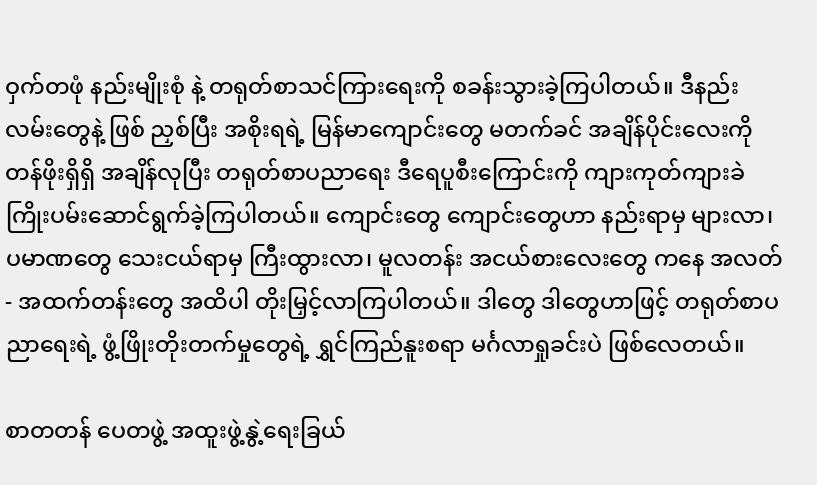ဝှက်တဖုံ နည်းမျိုးစုံ နဲ့ တရုတ်စာသင်ကြားရေးကို စခန်းသွားခဲ့ကြပါတယ်။ ဒီနည်းလမ်းတွေနဲ့ ဖြစ် ညှစ်ပြီး အစိုးရရဲ့ မြန်မာကျောင်းတွေ မတက်ခင် အချိန်ပိုင်းလေးကို တန်ဖိုးရှိရှိ အချိန်လုပြီး တရုတ်စာပညာရေး ဒီရေပူစီးကြောင်းကို ကျားကုတ်ကျားခဲ ကြိုးပမ်းဆောင်ရွက်ခဲ့ကြပါတယ်။ ကျောင်းတွေ ကျောင်းတွေဟာ နည်းရာမှ များလာ၊ ပမာဏတွေ သေးငယ်ရာမှ ကြီးထွားလာ၊ မူလတန်း အငယ်စားလေးတွေ ကနေ အလတ် - အထက်တန်းတွေ အထိပါ တိုးမြှင့်လာကြပါတယ်။ ဒါတွေ ဒါတွေဟာဖြင့် တရုတ်စာပညာရေးရဲ့ ဖွံ့ဖြိုးတိုးတက်မှုတွေရဲ့ ရွှင်ကြည်နူးစရာ မင်္ဂလာရှုခင်းပဲ ဖြစ်လေတယ်။

စာတတန် ပေတဖွဲ့ အထူးဖွဲ့နွဲ့ရေးခြယ်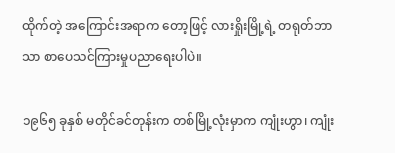ထိုက်တဲ့ အကြောင်းအရာက တော့ဖြင့် လားရှိုးမြို့ရဲ့ တရုတ်ဘာသာ စာပေသင်ကြားမှုပညာရေးပါပဲ။

၁၉၆၅ ခုနှစ် မတိုင်ခင်တုန်းက တစ်မြို့လုံးမှာက ကျုံးဟွာ၊ ကျုံး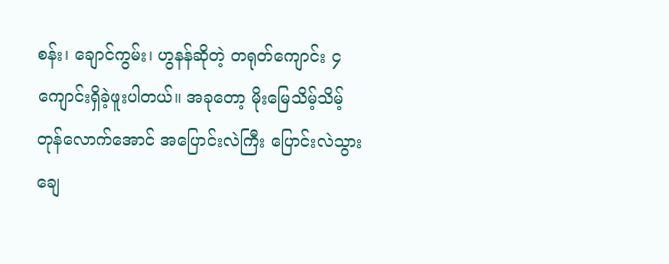စန်း၊ ချောင်ကွမ်း၊ ဟွနန်ဆိုတဲ့ တရုတ်ကျောင်း ၄ ကျောင်းရှိခဲ့ဖူးပါတယ်။ အခုတော့ မိုးမြေသိမ့်သိမ့်တုန်လောက်အောင် အပြောင်းလဲကြီး ပြောင်းလဲသွားချေ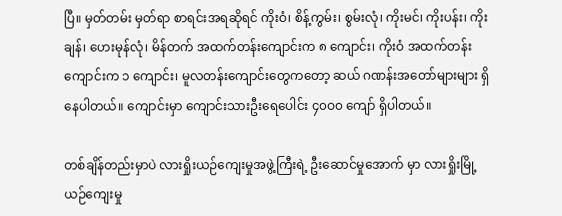ပြီ။ မှတ်တမ်း မှတ်ရာ စာရင်းအရဆိုရင် ကိုးဝံ၊ စိန့်ကွမ်း၊ စွမ်းလုံ၊ ကိုးမင်၊ ကိုးပန်း၊ ကိုးချန်၊ ဟေးမုန်လုံ၊ မိန်တက် အထက်တန်းကျောင်းက ၈ ကျောင်း၊ ကိုးဝံ အထက်တန်းကျောင်းက ၁ ကျောင်း၊ မူလတန်းကျောင်းတွေကတော့ ဆယ် ဂဏန်းအတော်များများ ရှိနေပါတယ်။ ကျောင်းမှာ ကျောင်းသားဦးရေပေါင်း ၄၀ဝ၀ ကျော် ရှိပါတယ်။

တစ်ချိန်တည်းမှာပဲ လားရှိုးယဉ်ကျေးမှုအဖွဲ့ကြီးရဲ့ ဦးဆောင်မှုအောက် မှာ လားရှိုးမြို့ယဉ်ကျေးမှု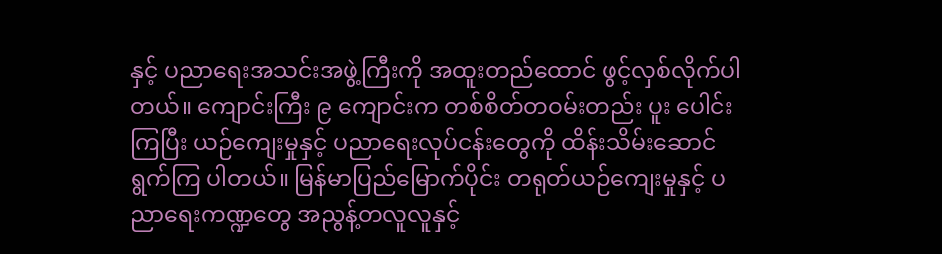နှင့် ပညာရေးအသင်းအဖွဲ့ကြီးကို အထူးတည်ထောင် ဖွင့်လှစ်လိုက်ပါတယ်။ ကျောင်းကြီး ၉ ကျောင်းက တစ်စိတ်တဝမ်းတည်း ပူး ပေါင်းကြပြီး ယဉ်ကျေးမှုနှင့် ပညာရေးလုပ်ငန်းတွေကို ထိန်းသိမ်းဆောင်ရွက်ကြ ပါတယ်။ မြန်မာပြည်မြောက်ပိုင်း တရုတ်ယဉ်ကျေးမှုနှင့် ပညာရေးကဏ္ဍတွေ အညွန့်တလူလူနှင့်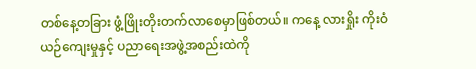တစ်နေ့တခြား ဖွံ့ဖြိုးတိုးတက်လာစေမှာဖြစ်တယ်။ ကနေ့ လားရှိုး ကိုးဝံယဉ်ကျေးမှုနှင့် ပညာရေးအဖွဲ့အစည်းထဲကို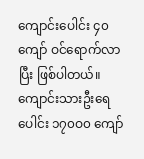ကျောင်းပေါင်း ၄၀ ကျော် ဝင်ရောက်လာပြီး ဖြစ်ပါတယ်။ ကျောင်းသားဦးရေပေါင်း ၁၇၀ဝ၀ ကျော်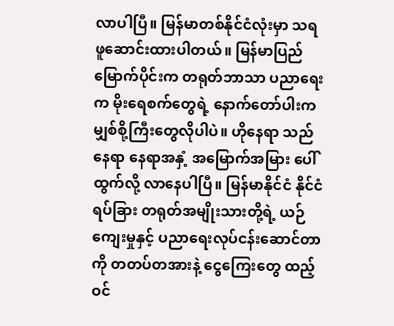လာပါပြီ။ မြန်မာတစ်နိုင်ငံလုံးမှာ သရဖူဆောင်းထားပါတယ်။ မြန်မာပြည် မြောက်ပိုင်းက တရုတ်ဘာသာ ပညာရေးက မိုးရေစက်တွေရဲ့ နောက်တော်ပါးက မျှစ်စို့ကြီးတွေလိုပါပဲ။ ဟိုနေရာ သည်နေရာ နေရာအနှံ့ အမြောက်အမြား ပေါ်ထွက်လို့ လာနေပါပြီ။ မြန်မာနိုင်ငံ နိုင်ငံရပ်ခြား တရုတ်အမျိုးသားတို့ရဲ့ ယဉ်ကျေးမှုနှင့် ပညာရေးလုပ်ငန်းဆောင်တာကို တတပ်တအားနဲ့ ငွေကြေးတွေ ထည့်ဝင်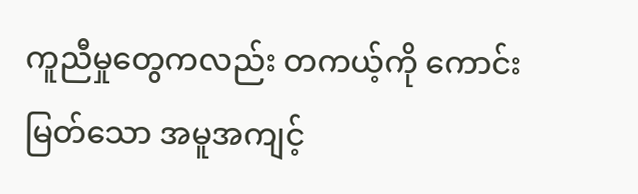ကူညီမှုတွေကလည်း တကယ့်ကို ကောင်းမြတ်သော အမူအကျင့်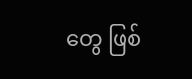တွေ ဖြစ်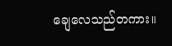ချေလေသည်တကား။